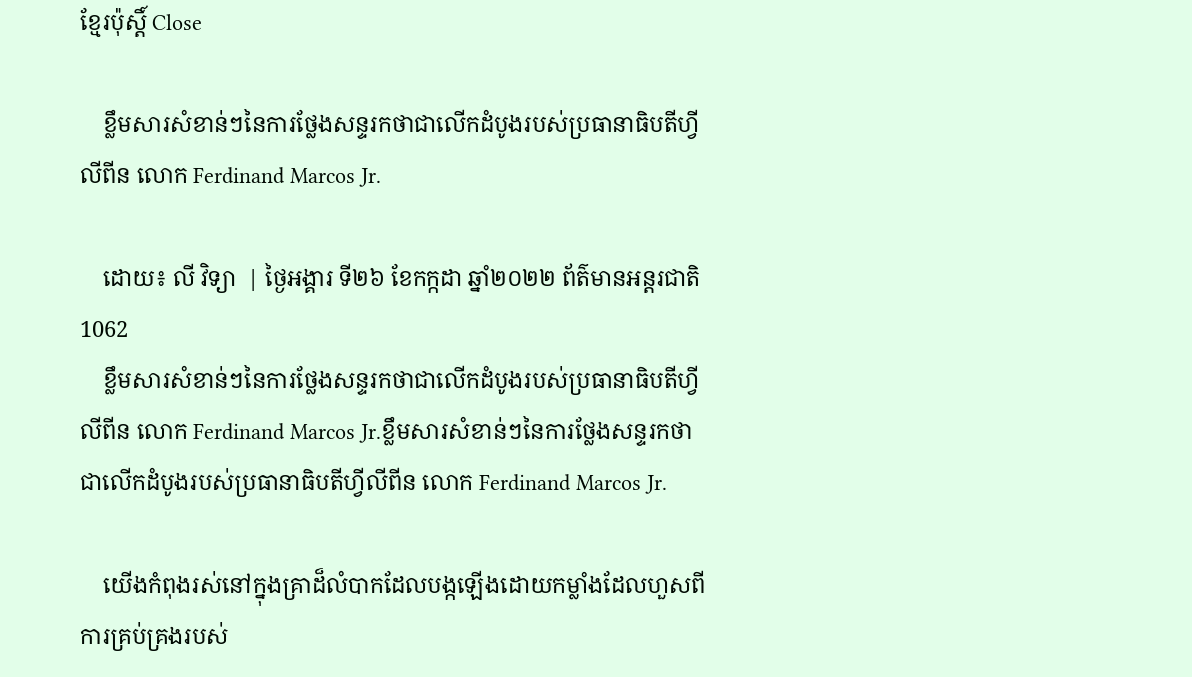ខ្មែរប៉ុស្ដិ៍ Close

    ខ្លឹមសារសំខាន់ៗនៃការថ្លែងសន្ទរកថាជាលើកដំបូងរបស់ប្រធានាធិបតីហ្វីលីពីន លោក Ferdinand Marcos Jr.

    ដោយ៖ លី វិទ្យា  | ថ្ងៃអង្គារ ទី២៦ ខែកក្កដា ឆ្នាំ២០២២ ព័ត៌មានអន្តរជាតិ 1062
    ខ្លឹមសារសំខាន់ៗនៃការថ្លែងសន្ទរកថាជាលើកដំបូងរបស់ប្រធានាធិបតីហ្វីលីពីន លោក Ferdinand Marcos Jr.ខ្លឹមសារសំខាន់ៗនៃការថ្លែងសន្ទរកថាជាលើកដំបូងរបស់ប្រធានាធិបតីហ្វីលីពីន លោក Ferdinand Marcos Jr.

    យើងកំពុងរស់នៅក្នុងគ្រាដ៏លំបាកដែលបង្កឡើងដោយកម្លាំងដែលហួសពីការគ្រប់គ្រងរបស់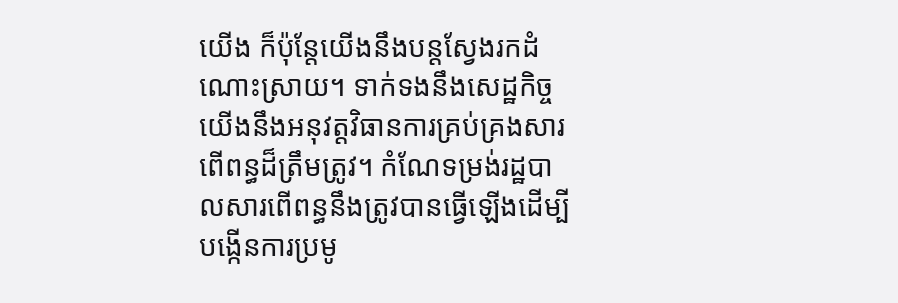យើង ក៏ប៉ុន្តែយើងនឹងបន្តស្វែងរកដំណោះស្រាយ។ ទាក់ទងនឹងសេដ្ឋកិច្ច យើងនឹងអនុវត្តវិធានការគ្រប់គ្រងសារពើពន្ធដ៏ត្រឹមត្រូវ។ កំណែទម្រង់រដ្ឋបាលសារពើពន្ធនឹងត្រូវបានធ្វើឡើងដើម្បីបង្កើនការប្រមូ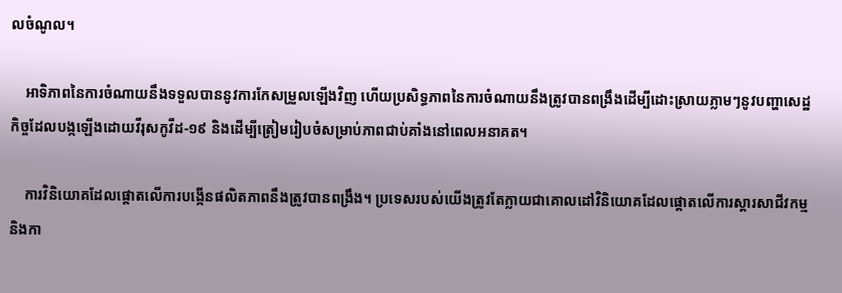លចំណូល។

    អាទិភាពនៃការចំណាយនឹងទទួលបាននូវការកែសម្រួលឡើងវិញ ហើយប្រសិទ្ធភាពនៃការចំណាយនឹងត្រូវបានពង្រឹងដើម្បីដោះស្រាយភ្លាមៗនូវបញ្ហាសេដ្ឋកិច្ចដែលបង្កឡើងដោយវីរុសកូវីដ-១៩ និងដើម្បីត្រៀមរៀបចំសម្រាប់ភាពជាប់គាំងនៅពេលអនាគត។

    ការវិនិយោគដែលផ្តោតលើការបង្កើនផលិតភាពនឹងត្រូវបានពង្រឹង។ ប្រទេសរបស់យើងត្រូវតែក្លាយជាគោលដៅវិនិយោគដែលផ្តោតលើការស្ដារសាជីវកម្ម និងកា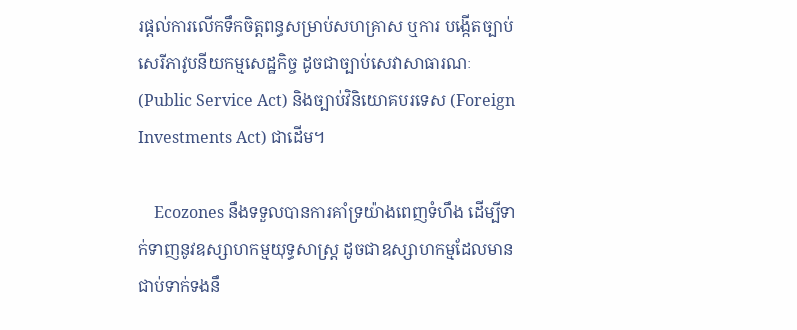រផ្តល់ការលើកទឹកចិត្តពន្ធសម្រាប់សហគ្រាស ឬការ បង្កើតច្បាប់សេរីភាវូបនីយកម្មសេដ្ឋកិច្ច ដូចជាច្បាប់សេវាសាធារណៈ (Public Service Act) និងច្បាប់វិនិយោគបរទេស (Foreign Investments Act) ជាដើម។

    Ecozones នឹងទទួលបានការគាំទ្រយ៉ាងពេញទំហឹង ដើម្បីទាក់ទាញនូវឧស្សាហកម្មយុទ្ធសាស្ត្រ ដូចជាឧស្សាហកម្មដែលមានជាប់ទាក់ទងនឹ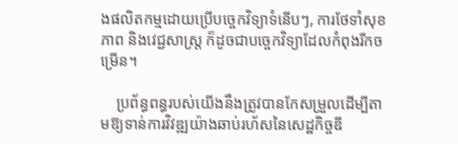ងផលិតកម្មដោយប្រើបច្ចេកវិទ្យាទំនើបៗ, ការថែទាំសុខភាព និងវេជ្ជសាស្ត្រ ក៏ដូចជាបច្ចេកវិទ្យាដែលកំពុងរីកចម្រើន។

    ប្រព័ន្ធពន្ធរបស់យើងនឹងត្រូវបានកែសម្រួលដើម្បីតាមឱ្យទាន់ការវិវឌ្ឍយ៉ាងឆាប់រហ័សនៃសេដ្ឋកិច្ចឌី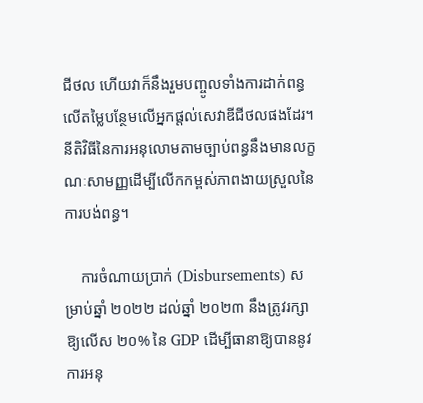ជីថល ហើយវាក៏នឹងរួមបញ្ចូលទាំងការដាក់ពន្ធលើតម្លៃបន្ថែមលើអ្នកផ្តល់សេវាឌីជីថលផងដែរ។ នីតិវិធីនៃការអនុលោមតាមច្បាប់ពន្ធនឹងមានលក្ខណៈសាមញ្ញដើម្បីលើកកម្ពស់ភាពងាយស្រួលនៃការបង់ពន្ធ។

    ការចំណាយប្រាក់ (Disbursements) សម្រាប់ឆ្នាំ ២០២២ ដល់ឆ្នាំ ២០២៣ នឹងត្រូវរក្សាឱ្យលើស ២០% នៃ GDP ដើម្បីធានាឱ្យបាននូវការអនុ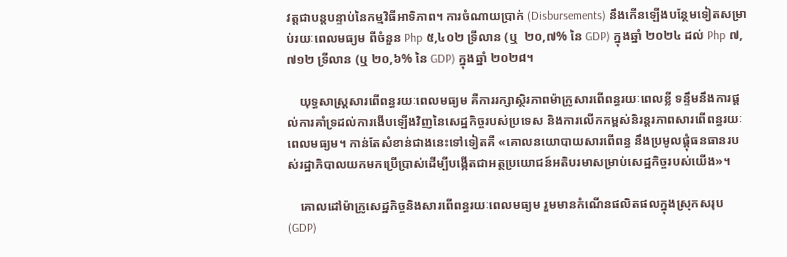វត្តជាបន្តបន្ទាប់នៃកម្មវិធីអាទិភាព។ ការចំណាយប្រាក់ (Disbursements) នឹងកើនឡើងបន្ថែមទៀតសម្រាប់រយៈពេលមធ្យម ពីចំនួន Php ៥,៤០២ ទ្រីលាន (ឬ  ២០,៧% នៃ GDP) ក្នុងឆ្នាំ ២០២៤ ដល់ Php ៧,៧១២ ទ្រីលាន (ឬ ២០,៦% នៃ GDP) ក្នុងឆ្នាំ ២០២៨។

    យុទ្ធសាស្ត្រសារពើពន្ធរយៈពេលមធ្យម គឺការរក្សាស្ថិរភាពម៉ាក្រូសារពើពន្ធរយៈពេលខ្លី ទន្ទឹមនឹងការផ្តល់ការគាំទ្រដល់ការងើបឡើងវិញនៃសេដ្ឋកិច្ចរបស់ប្រទេស និងការលើកកម្ពស់និរន្តរភាពសារពើពន្ធរយៈពេលមធ្យម។ កាន់តែសំខាន់ជាងនេះទៅទៀតគឺ «គោលនយោបាយសារពើពន្ធ នឹងប្រមូលផ្តុំធនធានរបស់រដ្ឋាភិបាលយកមកប្រើប្រាស់ដើម្បីបង្កើតជាអត្ថប្រយោជន៍អតិបរមាសម្រាប់សេដ្ឋកិច្ចរបស់យើង»។

    គោលដៅម៉ាក្រូសេដ្ឋកិច្ចនិងសារពើពន្ធរយៈពេលមធ្យម រួមមានកំណើនផលិតផលក្នុងស្រុកសរុប (GDP)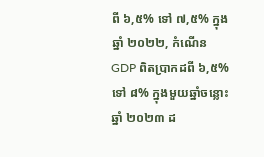ពី ៦,៥% ទៅ ៧,៥% ក្នុងឆ្នាំ ២០២២, កំណើន GDP ពិតប្រាកដពី ៦,៥% ទៅ ៨% ក្នុងមួយឆ្នាំចន្លោះឆ្នាំ ២០២៣ ដ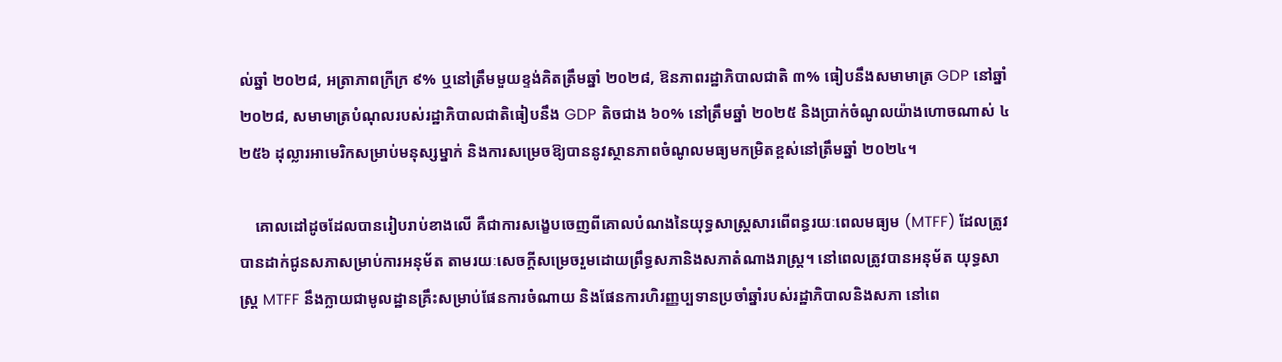ល់ឆ្នាំ ២០២៨, អត្រាភាពក្រីក្រ ៩% ឬនៅត្រឹមមួយខ្ទង់គិតត្រឹមឆ្នាំ ២០២៨, ឱនភាពរដ្ឋាភិបាលជាតិ ៣% ធៀបនឹងសមាមាត្រ GDP នៅឆ្នាំ ២០២៨, សមាមាត្របំណុលរបស់រដ្ឋាភិបាលជាតិធៀបនឹង GDP តិចជាង ៦០% នៅត្រឹមឆ្នាំ ២០២៥ និងប្រាក់ចំណូលយ៉ាងហោចណាស់ ៤ ២៥៦ ដុល្លារអាមេរិកសម្រាប់មនុស្សម្នាក់ និងការសម្រេចឱ្យបាននូវស្ថានភាពចំណូលមធ្យមកម្រិតខ្ពស់នៅត្រឹមឆ្នាំ ២០២៤។

    គោលដៅដូចដែលបានរៀបរាប់ខាងលើ គឺជាការសង្ខេបចេញពីគោលបំណងនៃយុទ្ធសាស្រ្តសារពើពន្ធរយៈពេលមធ្យម (MTFF) ដែលត្រូវបានដាក់ជូនសភាសម្រាប់ការអនុម័ត តាមរយៈសេចក្តីសម្រេចរួមដោយព្រឹទ្ធសភានិងសភាតំណាងរាស្រ្ត។ នៅពេលត្រូវបានអនុម័ត យុទ្ធសាស្រ្ត MTFF នឹងក្លាយជាមូលដ្ឋានគ្រឹះសម្រាប់ផែនការចំណាយ និងផែនការហិរញ្ញប្បទានប្រចាំឆ្នាំរបស់រដ្ឋាភិបាលនិងសភា នៅពេ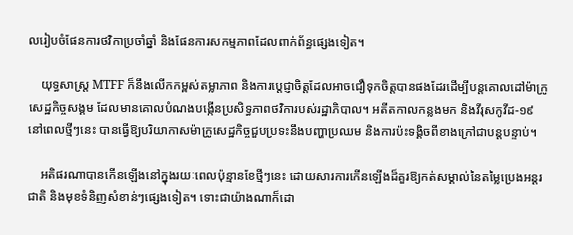លរៀបចំផែនការថវិកាប្រចាំឆ្នាំ និងផែនការសកម្មភាពដែលពាក់ព័ន្ធផ្សេងទៀត។

    យុទ្ធសាស្រ្ត MTFF ក៏នឹងលើកកម្ពស់តម្លាភាព និងការប្តេជ្ញាចិត្តដែលអាចជឿទុកចិត្តបានផងដែរដើម្បីបន្តគោលដៅម៉ាក្រូសេដ្ឋកិច្ចសង្គម ដែលមានគោលបំណងបង្កើនប្រសិទ្ធភាពថវិការបស់រដ្ឋាភិបាល។ អតីតកាលកន្លងមក និងវីរុសកូវីដ-១៩ នៅពេលថ្មីៗនេះ បានធ្វើឱ្យបរិយាកាសម៉ាក្រូសេដ្ឋកិច្ចជួបប្រទះនឹងបញ្ហាប្រឈម និងការប៉ះទង្គិចពីខាងក្រៅជាបន្តបន្ទាប់។

    អតិផរណាបានកើនឡើងនៅក្នុងរយៈពេលប៉ុន្មានខែថ្មីៗនេះ ដោយសារការកើនឡើងដ៏គួរឱ្យកត់សម្គាល់នៃតម្លៃប្រេងអន្តរជាតិ និងមុខទំនិញសំខាន់ៗផ្សេងទៀត។ ទោះជាយ៉ាងណាក៏ដោ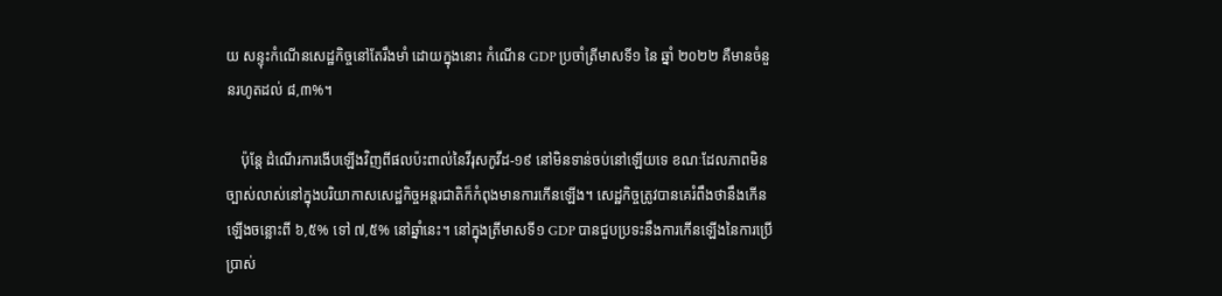យ សន្ទុះកំណើនសេដ្ឋកិច្ចនៅតែរឹងមាំ ដោយក្នុងនោះ កំណើន GDP ប្រចាំត្រីមាសទី១ នៃ ឆ្នាំ ២០២២ គឺមានចំនួនរហូតដល់ ៨,៣%។

    ប៉ុន្តែ ដំណើរការងើបឡើងវិញពីផលប៉ះពាល់នៃវីរុសកូវីដ-១៩ នៅមិនទាន់ចប់នៅឡើយទេ ខណៈដែលភាពមិនច្បាស់លាស់នៅក្នុងបរិយាកាសសេដ្ឋកិច្ចអន្តរជាតិក៏កំពុងមានការកើនឡើង។ សេដ្ឋកិច្ចត្រូវបានគេរំពឹងថានឹងកើនឡើងចន្លោះពី ៦,៥% ទៅ ៧,៥% នៅឆ្នាំនេះ។ នៅក្នុងត្រីមាសទី១ GDP បានជួបប្រទះនឹងការកើនឡើងនៃការប្រើប្រាស់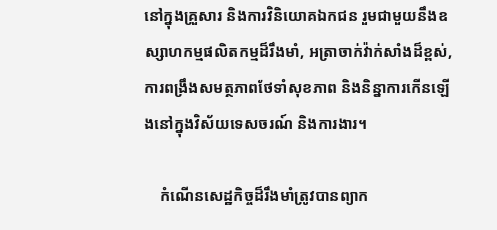នៅក្នុងគ្រួសារ និងការវិនិយោគឯកជន រួមជាមួយនឹងឧស្សាហកម្មផលិតកម្មដ៏រឹងមាំ, អត្រាចាក់វ៉ាក់សាំងដ៏ខ្ពស់, ការពង្រឹងសមត្ថភាពថែទាំសុខភាព និងនិន្នាការកើនឡើងនៅក្នុងវិស័យទេសចរណ៍ និងការងារ។

    កំណើនសេដ្ឋកិច្ចដ៏រឹងមាំត្រូវបានព្យាក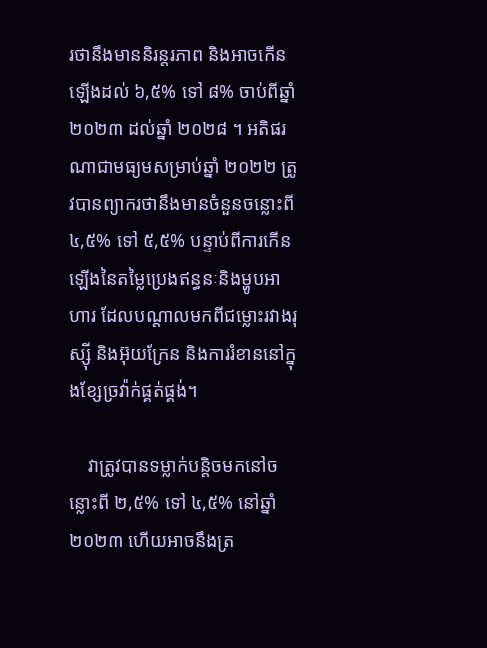រថានឹងមាននិរន្តរភាព និងអាចកើនឡើងដល់ ៦,៥% ទៅ ៨% ចាប់ពីឆ្នាំ ២០២៣ ដល់ឆ្នាំ ២០២៨ ។ អតិផរណាជាមធ្យមសម្រាប់ឆ្នាំ ២០២២ ត្រូវបានព្យាករថានឹងមានចំនួនចន្លោះពី ៤,៥% ទៅ ៥,៥% បន្ទាប់ពីការកើនឡើងនៃតម្លៃប្រេងឥន្ធនៈនិងម្ហូបអាហារ ដែលបណ្តាលមកពីជម្លោះរវាងរុស្ស៊ី និងអ៊ុយក្រែន និងការរំខាននៅក្នុងខ្សែច្រវ៉ាក់ផ្គត់ផ្គង់។

    វាត្រូវបានទម្លាក់បន្តិចមកនៅចន្លោះពី ២,៥% ទៅ ៤,៥% នៅឆ្នាំ ២០២៣ ហើយអាចនឹងត្រ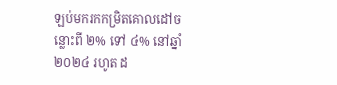ឡប់មករកកម្រិតគោលដៅចន្លោះពី ២% ទៅ ៤% នៅឆ្នាំ ២០២៤ រហូត ដ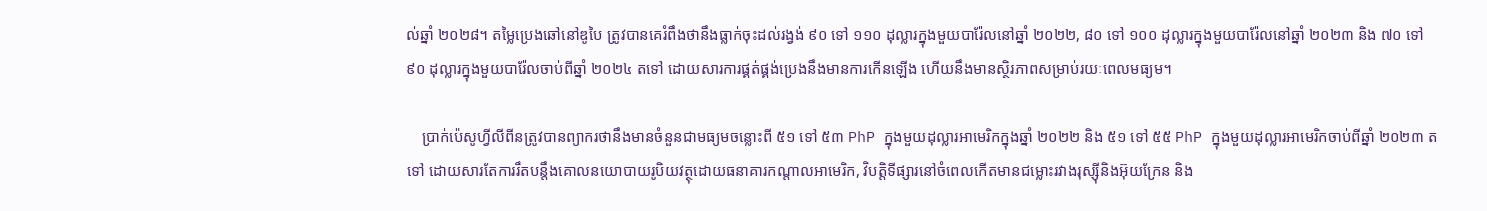ល់ឆ្នាំ ២០២៨។ តម្លៃប្រេងឆៅនៅឌូបៃ ត្រូវបានគេរំពឹងថានឹងធ្លាក់ចុះដល់រង្វង់ ៩០ ទៅ ១១០ ដុល្លារក្នុងមួយបារ៉ែលនៅឆ្នាំ ២០២២, ៨០ ទៅ ១០០ ដុល្លារក្នុងមួយបារ៉ែលនៅឆ្នាំ ២០២៣ និង ៧០ ទៅ ៩០ ដុល្លារក្នុងមួយបារ៉ែលចាប់ពីឆ្នាំ ២០២៤ តទៅ ដោយសារការផ្គត់ផ្គង់ប្រេងនឹងមានការកើនឡើង ហើយនឹងមានស្ថិរភាពសម្រាប់រយៈពេលមធ្យម។

    ប្រាក់ប៉េសូហ្វីលីពីនត្រូវបានព្យាករថានឹងមានចំនួនជាមធ្យមចន្លោះពី ៥១ ទៅ ៥៣ PhP ក្នុងមួយដុល្លារអាមេរិកក្នុងឆ្នាំ ២០២២ និង ៥១ ទៅ ៥៥ PhP ក្នុងមួយដុល្លារអាមេរិកចាប់ពីឆ្នាំ ២០២៣ តទៅ ដោយសារតែការរឹតបន្តឹងគោលនយោបាយរូបិយវត្ថុដោយធនាគារកណ្តាលអាមេរិក, វិបត្តិទីផ្សារនៅចំពេលកើតមានជម្លោះរវាងរុស្ស៊ីនិងអ៊ុយក្រែន និង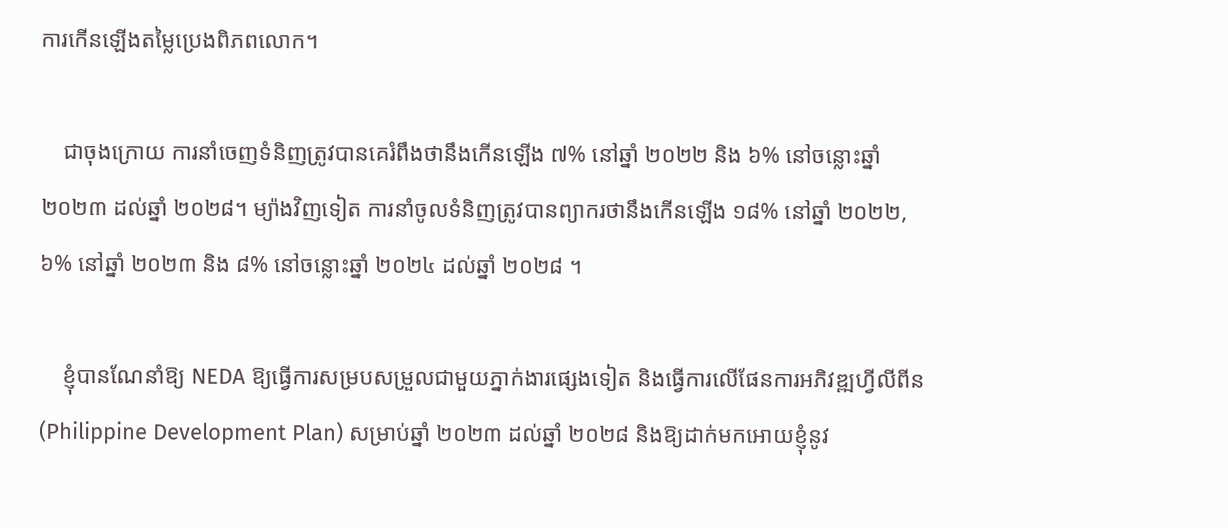ការកើនឡើងតម្លៃប្រេងពិភពលោក។

    ជាចុងក្រោយ ការនាំចេញទំនិញត្រូវបានគេរំពឹងថានឹងកើនឡើង ៧% នៅឆ្នាំ ២០២២ និង ៦% នៅចន្លោះឆ្នាំ ២០២៣ ដល់ឆ្នាំ ២០២៨។ ម្យ៉ាងវិញទៀត ការនាំចូលទំនិញត្រូវបានព្យាករថានឹងកើនឡើង ១៨% នៅឆ្នាំ ២០២២, ៦% នៅឆ្នាំ ២០២៣ និង ៨% នៅចន្លោះឆ្នាំ ២០២៤ ដល់ឆ្នាំ ២០២៨ ។

    ខ្ញុំបានណែនាំឱ្យ NEDA ឱ្យធ្វើការសម្របសម្រួលជាមួយភ្នាក់ងារផ្សេងទៀត និងធ្វើការលើផែនការអភិវឌ្ឍហ្វីលីពីន (Philippine Development Plan) សម្រាប់ឆ្នាំ ២០២៣ ដល់ឆ្នាំ ២០២៨ និងឱ្យដាក់មកអោយខ្ញុំនូវ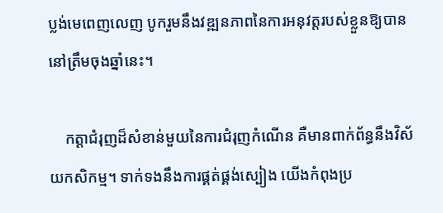ប្លង់មេពេញលេញ បូករួមនឹងវឌ្ឍនភាពនៃការអនុវត្តរបស់ខ្លួនឱ្យបាននៅត្រឹមចុងឆ្នាំនេះ។

    កត្តាជំរុញដ៏សំខាន់មួយនៃការជំរុញកំណើន គឺមានពាក់ព័ន្ធនឹងវិស័យកសិកម្ម។ ទាក់ទងនឹងការផ្គត់ផ្គង់ស្បៀង យើងកំពុងប្រ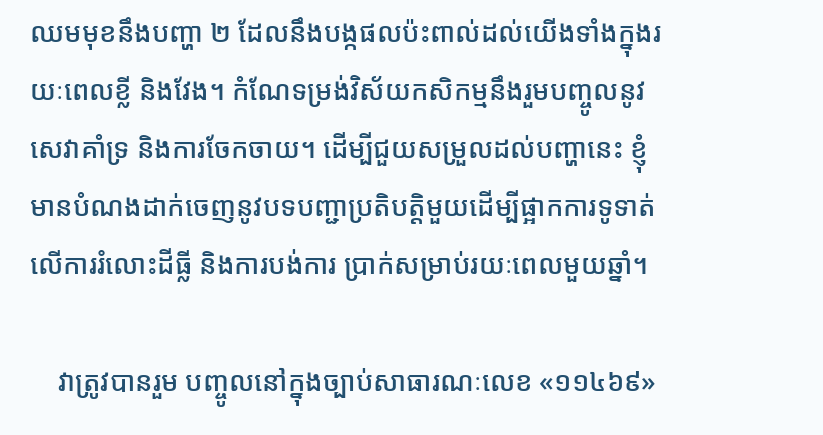ឈមមុខនឹងបញ្ហា ២ ដែលនឹងបង្កផលប៉ះពាល់ដល់យើងទាំងក្នុងរយៈពេលខ្លី និងវែង។ កំណែទម្រង់វិស័យកសិកម្មនឹងរួមបញ្ចូលនូវសេវាគាំទ្រ និងការចែកចាយ។ ដើម្បីជួយសម្រួលដល់បញ្ហានេះ ខ្ញុំមានបំណងដាក់ចេញនូវបទបញ្ជាប្រតិបត្តិមួយដើម្បីផ្អាកការទូទាត់លើការរំលោះដីធ្លី និងការបង់ការ ប្រាក់សម្រាប់រយៈពេលមួយឆ្នាំ។

    វាត្រូវបានរួម បញ្ចូលនៅក្នុងច្បាប់សាធារណៈលេខ «១១៤៦៩»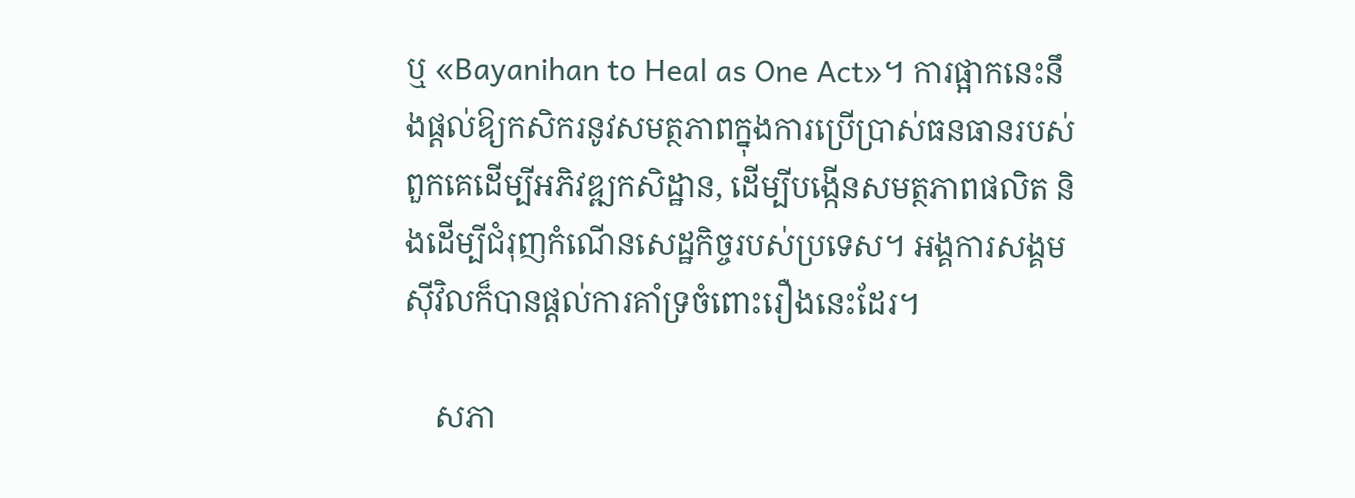ឬ «Bayanihan to Heal as One Act»។ ការផ្អាកនេះនឹងផ្តល់ឱ្យកសិករនូវសមត្ថភាពក្នុងការប្រើប្រាស់ធនធានរបស់ពួកគេដើម្បីអភិវឌ្ឍកសិដ្ឋាន, ដើម្បីបង្កើនសមត្ថភាពផលិត និងដើម្បីជំរុញកំណើនសេដ្ឋកិច្ចរបស់ប្រទេស។ អង្គការសង្គមស៊ីវិលក៏បានផ្តល់ការគាំទ្រចំពោះរឿងនេះដែរ។

    សភា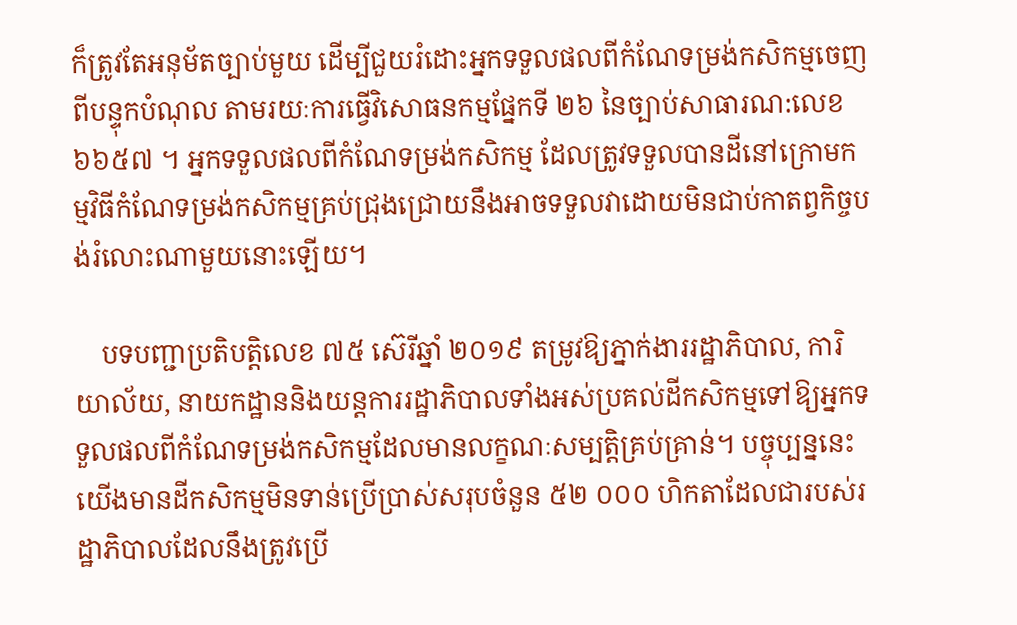ក៏ត្រូវតែអនុម័តច្បាប់មួយ ដើម្បីជួយរំដោះអ្នកទទួលផលពីកំណែទម្រង់កសិកម្មចេញពីបន្ទុកបំណុល តាមរយៈការធ្វើវិសោធនកម្មផ្នែកទី ២៦ នៃច្បាប់សាធារណ:លេខ ៦៦៥៧ ។ អ្នកទទួលផលពីកំណែទម្រង់កសិកម្ម ដែលត្រូវទទួលបានដីនៅក្រោមកម្មវិធីកំណែទម្រង់កសិកម្មគ្រប់ជ្រុងជ្រោយនឹងអាចទទួលវាដោយមិនជាប់កាតព្វកិច្ចបង់រំលោះណាមួយនោះឡើយ។

    បទបញ្ជាប្រតិបត្តិលេខ ៧៥ ស៊េរីឆ្នាំ ២០១៩ តម្រូវឱ្យភ្នាក់ងាររដ្ឋាភិបាល, ការិយាល័យ, នាយកដ្ឋាននិងយន្តការរដ្ឋាភិបាលទាំងអស់ប្រគល់ដីកសិកម្មទៅឱ្យអ្នកទទួលផលពីកំណែទម្រង់កសិកម្មដែលមានលក្ខណៈសម្បត្តិគ្រប់គ្រាន់។ បច្ចុប្បន្ននេះ យើងមានដីកសិកម្មមិនទាន់ប្រើប្រាស់សរុបចំនួន ៥២ ០០០ ហិកតាដែលជារបស់រដ្ឋាភិបាលដែលនឹងត្រូវប្រើ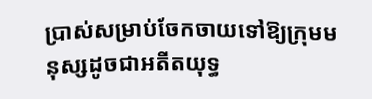ប្រាស់សម្រាប់ចែកចាយទៅឱ្យក្រុមមនុស្សដូចជាអតីតយុទ្ធ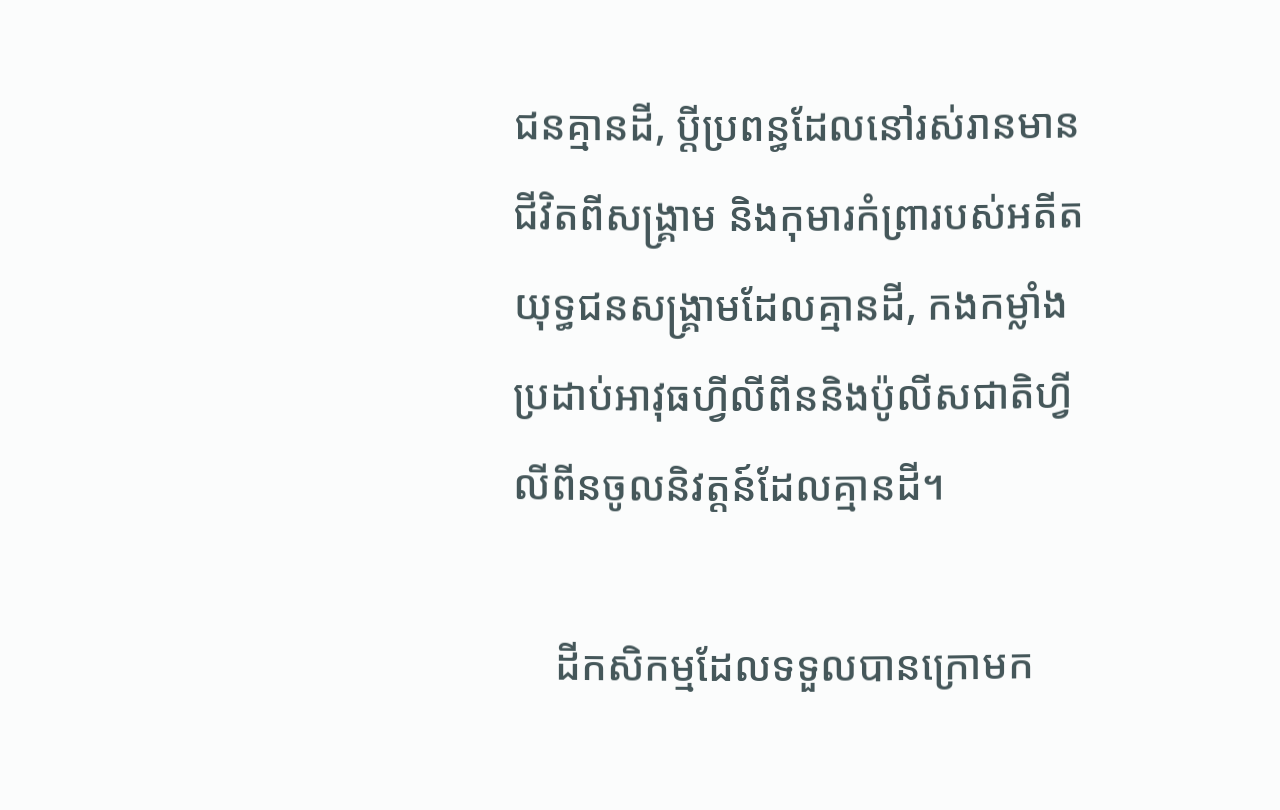ជនគ្មានដី, ប្តីប្រពន្ធដែលនៅរស់រានមានជីវិតពីសង្គ្រាម និងកុមារកំព្រារបស់អតីតយុទ្ធជនសង្គ្រាមដែលគ្មានដី, កងកម្លាំងប្រដាប់អាវុធហ្វីលីពីននិងប៉ូលីសជាតិហ្វីលីពីនចូលនិវត្តន៍ដែលគ្មានដី។

    ដីកសិកម្មដែលទទួលបានក្រោមក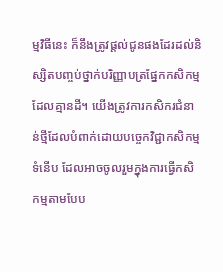ម្មវិធីនេះ ក៏នឹងត្រូវផ្តល់ជូនផងដែរដល់និស្សិតបញ្ចប់ថ្នាក់បរិញ្ញាបត្រផ្នែកកសិកម្មដែលគ្មានដី។ យើងត្រូវការកសិករជំនាន់ថ្មីដែលបំពាក់ដោយបច្ចេកវិជ្ជាកសិកម្មទំនើប ដែលអាចចូលរួមក្នុងការធ្វើកសិកម្មតាមបែប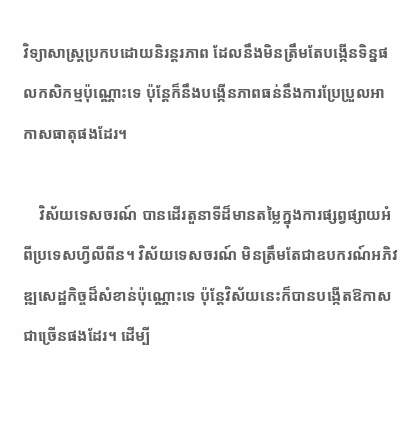វិទ្យាសាស្ត្រប្រកបដោយនិរន្តរភាព ដែលនឹងមិនត្រឹមតែបង្កើនទិន្នផលកសិកម្មប៉ុណ្ណោះទេ ប៉ុន្តែក៏នឹងបង្កើនភាពធន់នឹងការប្រែប្រួលអាកាសធាតុផងដែរ។

    វិស័យទេសចរណ៍ បានដើរតួនាទីដ៏មានតម្លៃក្នុងការផ្សព្វផ្សាយអំពីប្រទេសហ្វីលីពីន។ វិស័យទេសចរណ៍ មិនត្រឹមតែជាឧបករណ៍អភិវឌ្ឍសេដ្ឋកិច្ចដ៏សំខាន់ប៉ុណ្ណោះទេ ប៉ុន្តែវិស័យនេះក៏បានបង្កើតឱកាសជាច្រើនផងដែរ។ ដើម្បី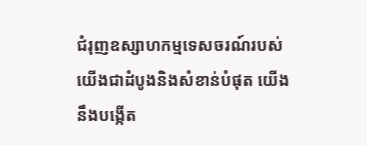ជំរុញឧស្សាហកម្មទេសចរណ៍របស់យើងជាដំបូងនិងសំខាន់បំផុត យើងនឹងបង្កើត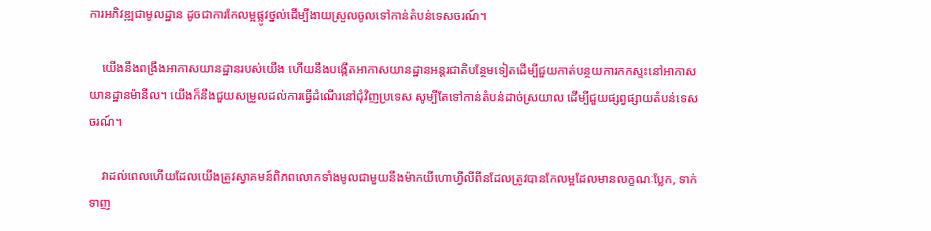ការអភិវឌ្ឍជាមូលដ្ឋាន ដូចជាការកែលម្អផ្លូវថ្នល់ដើម្បីងាយស្រួលចូលទៅកាន់តំបន់ទេសចរណ៍។

    យើងនឹងពង្រឹងអាកាសយានដ្ឋានរបស់យើង ហើយនឹងបង្កើតអាកាសយានដ្ឋានអន្តរជាតិបន្ថែមទៀតដើម្បីជួយកាត់បន្ថយការកកស្ទះនៅអាកាសយានដ្ឋានម៉ានីល។ យើងក៏នឹងជួយសម្រួលដល់ការធ្វើដំណើរនៅជុំវិញប្រទេស សូម្បីតែទៅកាន់តំបន់ដាច់ស្រយាល ដើម្បីជួយផ្សព្វផ្សាយតំបន់ទេសចរណ៍។

    វាដល់ពេលហើយដែលយើងត្រូវស្វាគមន៍ពិភពលោកទាំងមូលជាមួយនឹងម៉ាកយីហោហ្វីលីពីនដែលត្រូវបានកែលម្អដែលមានលក្ខណៈប្លែក, ទាក់ទាញ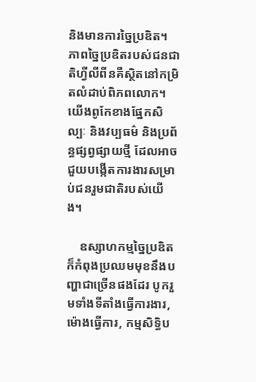និងមានការច្នៃប្រឌិត។ ភាពច្នៃប្រឌិតរបស់ជនជាតិហ្វីលីពីនគឺស្ថិតនៅកម្រិតលំដាប់ពិភពលោក។ យើងពូកែខាងផ្នែកសិល្បៈ និងវប្បធម៌ និងប្រព័ន្ធផ្សព្វផ្សាយថ្មី ដែលអាចជួយបង្កើតការងារសម្រាប់ជនរួមជាតិរបស់យើង។

    ឧស្សាហកម្មច្នៃប្រឌិតក៏កំពុងប្រឈមមុខនឹងបញ្ហាជាច្រើនផងដែរ បូករួមទាំងទីតាំងធ្វើការងារ, ម៉ោងធ្វើការ, កម្មសិទ្ធិប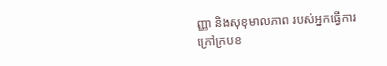ញ្ញា និងសុខុមាលភាព របស់អ្នកធ្វើការក្រៅក្របខ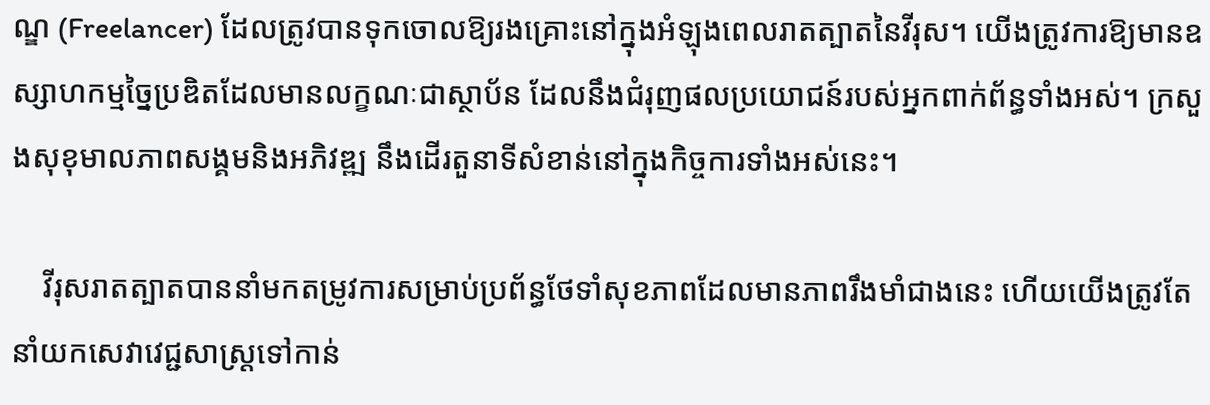ណ្ឌ (Freelancer) ដែលត្រូវបានទុកចោលឱ្យរងគ្រោះនៅក្នុងអំឡុងពេលរាតត្បាតនៃវីរុស។ យើងត្រូវការឱ្យមានឧស្សាហកម្មច្នៃប្រឌិតដែលមានលក្ខណៈជាស្ថាប័ន ដែលនឹងជំរុញផលប្រយោជន៍របស់អ្នកពាក់ព័ន្ធទាំងអស់។ ក្រសួងសុខុមាលភាពសង្គមនិងអភិវឌ្ឍ នឹងដើរតួនាទីសំខាន់នៅក្នុងកិច្ចការទាំងអស់នេះ។

    វីរុសរាតត្បាតបាននាំមកតម្រូវការសម្រាប់ប្រព័ន្ធថែទាំសុខភាពដែលមានភាពរឹងមាំជាងនេះ ហើយយើងត្រូវតែនាំយកសេវាវេជ្ជសាស្រ្ដទៅកាន់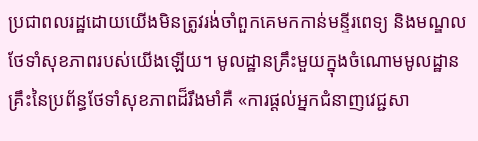ប្រជាពលរដ្ឋដោយយើងមិនត្រូវរង់ចាំពួកគេមកកាន់មន្ទីរពេទ្យ និងមណ្ឌលថែទាំសុខភាពរបស់យើងឡើយ។ មូលដ្ឋានគ្រឹះមួយក្នុងចំណោមមូលដ្ឋានគ្រឹះនៃប្រព័ន្ធថែទាំសុខភាពដ៏រឹងមាំគឺ «ការផ្តល់អ្នកជំនាញវេជ្ជសា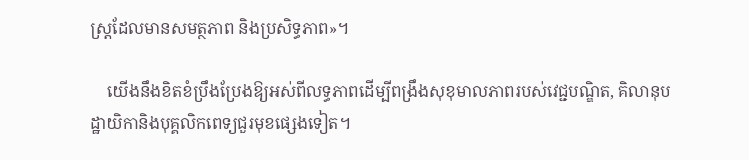ស្រ្តដែលមានសមត្ថភាព និងប្រសិទ្ធភាព»។

    យើងនឹងខិតខំប្រឹងប្រែងឱ្យអស់ពីលទ្ធភាពដើម្បីពង្រឹងសុខុមាលភាពរបស់វេជ្ជបណ្ឌិត, គិលានុបដ្ឋាយិកានិងបុគ្គលិកពេទ្យជួរមុខផ្សេងទៀត។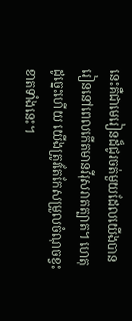នេះគឺជាមេរៀនដ៏ជូរចត់មួយដែលយើងបានរៀននៅពេលកើតមានវីរុសរាតត្បាត។ ហេតុដូច្នេះហើយ យើងត្រូវតែកែសម្រួលចំណុចខ្វះខាតទាំងនេះ។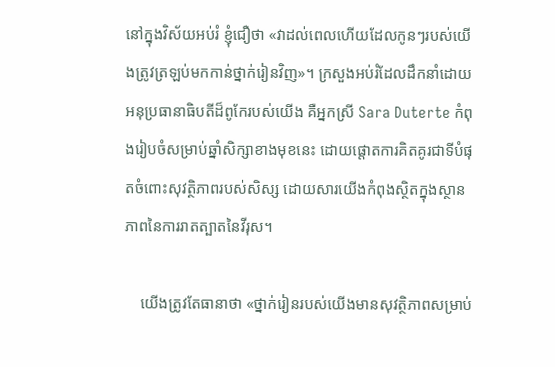នៅក្នុងវិស័យអប់រំ ខ្ញុំជឿថា «វាដល់ពេលហើយដែលកូនៗរបស់យើងត្រូវត្រឡប់មកកាន់ថ្នាក់រៀនវិញ»។ ក្រសួងអប់រំដែលដឹកនាំដោយអនុប្រធានាធិបតីដ៏ពូកែរបស់យើង គឺអ្នកស្រី Sara Duterte កំពុងរៀបចំសម្រាប់ឆ្នាំសិក្សាខាងមុខនេះ ដោយផ្តោតការគិតគូរជាទីបំផុតចំពោះសុវត្ថិភាពរបស់សិស្ស ដោយសារយើងកំពុងស្ថិតក្នុងស្ថានភាពនៃការរាតត្បាតនៃវីរុស។

    យើងត្រូវតែធានាថា «ថ្នាក់រៀនរបស់យើងមានសុវត្ថិភាពសម្រាប់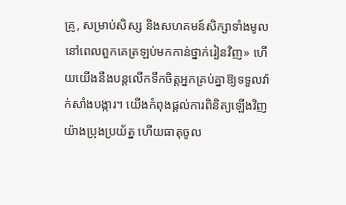គ្រូ, សម្រាប់សិស្ស និងសហគមន៍សិក្សាទាំងមូល នៅពេលពួកគេត្រឡប់មកកាន់ថ្នាក់រៀនវិញ» ហើយយើងនឹងបន្តលើកទឹកចិត្តអ្នកគ្រប់គ្នាឱ្យទទួលវ៉ាក់សាំងបង្ការ។ យើងកំពុងផ្តល់ការពិនិត្យឡើងវិញយ៉ាងប្រុងប្រយ័ត្ន ហើយធាតុចូល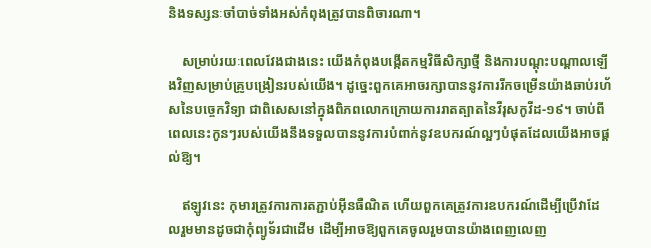និងទស្សនៈចាំបាច់ទាំងអស់កំពុងត្រូវបានពិចារណា។

    សម្រាប់រយៈពេលវែងជាងនេះ យើងកំពុងបង្កើតកម្មវិធីសិក្សាថ្មី និងការបណ្តុះបណ្តាលឡើងវិញសម្រាប់គ្រូបង្រៀនរបស់យើង។ ដូច្នេះពួកគេអាចរក្សាបាននូវការរីកចម្រើនយ៉ាងឆាប់រហ័សនៃបច្ចេកវិទ្យា ជាពិសេសនៅក្នុងពិភពលោកក្រោយការរាតត្បាតនៃវីរុសកូវីដ-១៩។ ចាប់ពីពេលនេះកូនៗរបស់យើងនឹងទទួលបាននូវការបំពាក់នូវឧបករណ៍ល្អៗបំផុតដែលយើងអាចផ្តល់ឱ្យ។

    ឥឡូវនេះ កុមារត្រូវការការតភ្ជាប់អ៊ីនធឺណិត ហើយពួកគេត្រូវការឧបករណ៍ដើម្បីប្រើវាដែលរួមមានដូចជាកុំព្យូទ័រជាដើម ដើម្បីអាចឱ្យពួកគេចូលរួមបានយ៉ាងពេញលេញ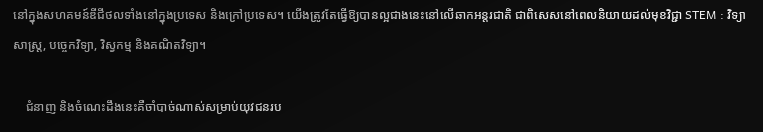នៅក្នុងសហគមន៍ឌីជីថលទាំងនៅក្នុងប្រទេស និងក្រៅប្រទេស។ យើងត្រូវតែធ្វើឱ្យបានល្អជាងនេះនៅលើឆាកអន្តរជាតិ ជាពិសេសនៅពេលនិយាយដល់មុខវិជ្ជា STEM : វិទ្យាសាស្ត្រ, បច្ចេកវិទ្យា, វិស្វកម្ម និងគណិតវិទ្យា។

    ជំនាញ និងចំណេះដឹងនេះគឺចាំបាច់ណាស់សម្រាប់យុវជនរប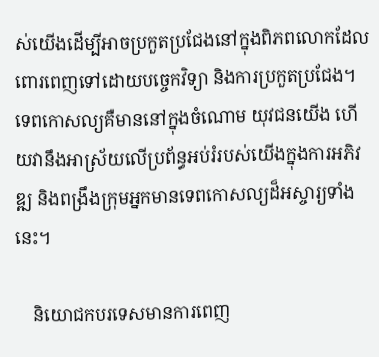ស់យើងដើម្បីអាចប្រកួតប្រជែងនៅក្នុងពិភពលោកដែលពោរពេញទៅដោយបច្ចេកវិទ្យា និងការប្រកួតប្រជែង។ ទេពកោសល្យគឺមាននៅក្នុងចំណោម យុវជនយើង ហើយវានឹងអាស្រ័យលើប្រព័ន្ធអប់រំរបស់យើងក្នុងការអភិវឌ្ឍ និងពង្រឹងក្រុមអ្នកមានទេពកោសល្យដ៏អស្ចារ្យទាំងនេះ។

    និយោជកបរទេសមានការពេញ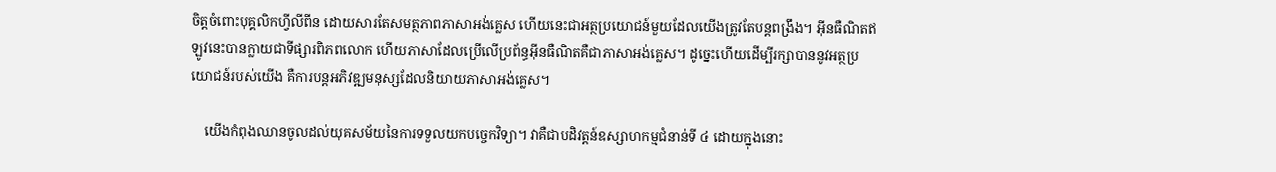ចិត្តចំពោះបុគ្គលិកហ្វីលីពីន ដោយសារតែសមត្ថភាពភាសាអង់គ្លេស ហើយនេះជាអត្ថប្រយោជន៍មួយដែលយើងត្រូវតែបន្តពង្រឹង។ អ៊ីនធឺណិតឥឡូវនេះបានក្លាយជាទីផ្សារពិភពលោក ហើយភាសាដែលប្រើលើប្រព័ន្ធអ៊ីនធឺណិតគឺជាភាសាអង់គ្លេស។ ដូច្នេះហើយដើម្បីរក្សាបាននូវអត្ថប្រយោជន៍របស់យើង គឺការបន្តអភិវឌ្ឍមនុស្សដែលនិយាយភាសាអង់គ្លេស។

    យើងកំពុងឈានចូលដល់យុគសម័យនៃការទទួលយកបច្ចេកវិទ្យា។ វាគឺជាបដិវត្តន៍ឧស្សាហកម្មជំនាន់ទី ៤ ដោយក្នុងនោះ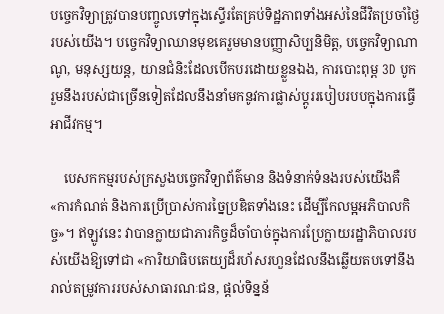បច្ចេកវិទ្យាត្រូវបានបញ្ចូលទៅក្នុងស្ទើរតែគ្រប់ទិដ្ឋភាពទាំងអស់នៃជីវិតប្រចាំថ្ងៃរបស់យើង។ បច្ចេកវិទ្យាឈានមុខគេរួមមានបញ្ញាសិប្បនិមិត្ត, បច្ចេកវិទ្យាណាណូ, មនុស្សយន្ត, យានជំនិះដែលបើកបរដោយខ្លួនឯង, ការបោះពុម្ព 3D បូករួមនឹងរបស់ជាច្រើនទៀតដែលនឹងនាំមកនូវការផ្លាស់ប្តូររបៀបរបបក្នុងការធ្វើអាជីវកម្ម។

    បេសកកម្មរបស់ក្រសួងបច្ចេកវិទ្យាព័ត៌មាន និងទំនាក់ទំនងរបស់យើងគឺ «ការកំណត់ និងការប្រើប្រាស់ការច្នៃប្រឌិតទាំងនេះ ដើម្បីកែលម្អអភិបាលកិច្ច»។ ឥឡូវនេះ វាបានក្លាយជាភារកិច្ចដ៏ចាំបាច់ក្នុងការប្រែក្លាយរដ្ឋាភិបាលរបស់យើងឱ្យទៅជា «ការិយាធិបតេយ្យដ៏រហ័សរហួនដែលនឹងឆ្លើយតបទៅនឹងរាល់តម្រូវការរបស់សាធារណៈជន, ផ្តល់ទិន្នន័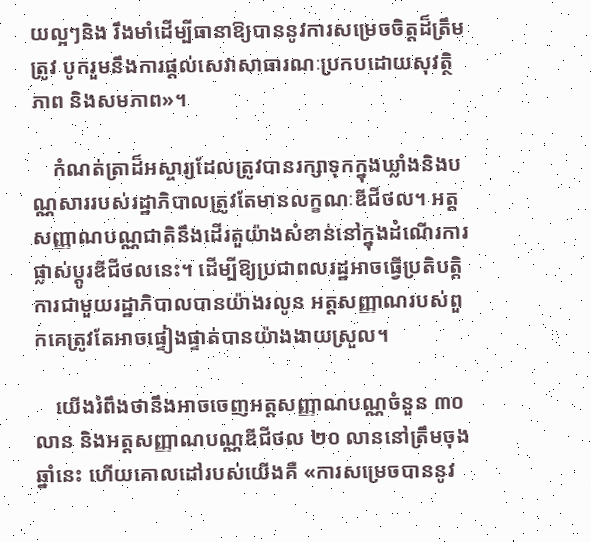យល្អៗនិង រឹងមាំដើម្បីធានាឱ្យបាននូវការសម្រេចចិត្តដ៏ត្រឹមត្រូវ បូករួមនឹងការផ្តល់សេវាសាធារណៈប្រកបដោយសុវត្ថិភាព និងសមភាព»។

    កំណត់ត្រាដ៏អស្ចារ្យដែលត្រូវបានរក្សាទុកក្នុងឃ្លាំងនិងបណ្ណសាររបស់រដ្ឋាភិបាលត្រូវតែមានលក្ខណៈឌីជីថល។ អត្តសញ្ញាណបណ្ណជាតិនឹងដើរតួយ៉ាងសំខាន់នៅក្នុងដំណើរការផ្លាស់ប្តូរឌីជីថលនេះ។ ដើម្បីឱ្យប្រជាពលរដ្ឋអាចធ្វើប្រតិបត្តិការជាមួយរដ្ឋាភិបាលបានយ៉ាងរលូន អត្តសញ្ញាណរបស់ពួកគេត្រូវតែអាចផ្ទៀងផ្ទាត់បានយ៉ាងងាយស្រួល។

    យើងរំពឹងថានឹងអាចចេញអត្តសញ្ញាណបណ្ណចំនួន ៣០ លាន និងអត្តសញ្ញាណបណ្ណឌីជីថល ២០ លាននៅត្រឹមចុងឆ្នាំនេះ ហើយគោលដៅរបស់យើងគឺ «ការសម្រេចបាននូវ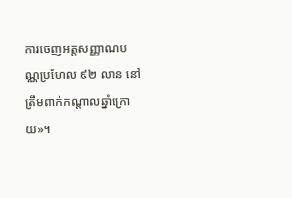ការចេញអត្តសញ្ញាណបណ្ណប្រហែល ៩២ លាន នៅត្រឹមពាក់កណ្តាលឆ្នាំក្រោយ»។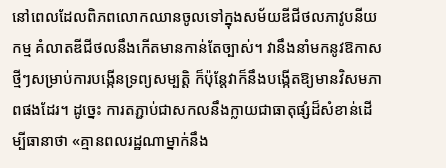នៅពេលដែលពិភពលោកឈានចូលទៅក្នុងសម័យឌីជីថលភាវូបនីយកម្ម គំលាតឌីជីថលនឹងកើតមានកាន់តែច្បាស់។ វានឹងនាំមកនូវឱកាសថ្មីៗសម្រាប់ការបង្កើនទ្រព្យសម្បត្តិ ក៏ប៉ុន្តែវាក៏នឹងបង្កើតឱ្យមានវិសមភាពផងដែរ។ ដូច្នេះ ការតភ្ជាប់ជាសកលនឹងក្លាយជាធាតុផ្សំដ៏សំខាន់ដើម្បីធានាថា «គ្មានពលរដ្ឋណាម្នាក់នឹង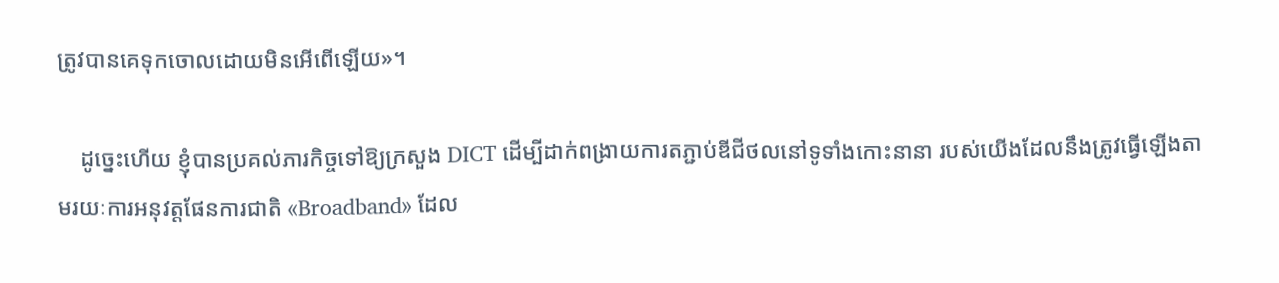ត្រូវបានគេទុកចោលដោយមិនអើពើឡើយ»។

    ដូច្នេះហើយ ខ្ញុំបានប្រគល់ភារកិច្ចទៅឱ្យក្រសួង DICT ដើម្បីដាក់ពង្រាយការតភ្ជាប់ឌីជីថលនៅទូទាំងកោះនានា របស់យើងដែលនឹងត្រូវធ្វើឡើងតាមរយៈការអនុវត្តផែនការជាតិ «Broadband» ដែល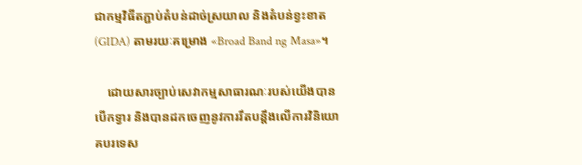ជាកម្មវិធីតភ្ជាប់តំបន់ដាច់ស្រយាល និងតំបន់ខ្វះខាត (GIDA) តាមរយៈគម្រោង «Broad Band ng Masa»។

    ដោយសារច្បាប់សេវាកម្មសាធារណៈរបស់យើងបានបើកទ្វារ និងបានដកចេញនូវការរឹតបន្តឹងលើការវិនិយោគបរទេស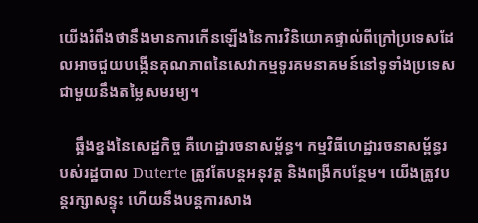យើងរំពឹងថានឹងមានការកើនឡើងនៃការវិនិយោគផ្ទាល់ពីក្រៅប្រទេសដែលអាចជួយបង្កើនគុណភាពនៃសេវាកម្មទូរគមនាគមន៍នៅទូទាំងប្រទេស ជាមួយនឹងតម្លៃសមរម្យ។

    ឆ្អឹងខ្នងនៃសេដ្ឋកិច្ច គឺហេដ្ឋារចនាសម្ព័ន្ធ។ កម្មវិធីហេដ្ឋារចនាសម្ព័ន្ធរបស់រដ្ឋបាល Duterte ត្រូវតែបន្តអនុវត្ត និងពង្រីកបន្ថែម។ យើងត្រូវបន្តរក្សាសន្ទុះ ហើយនឹងបន្តការសាង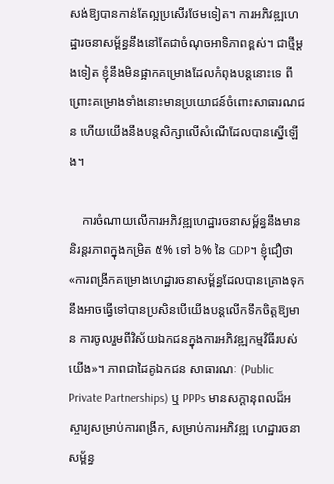សង់ឱ្យបានកាន់តែល្អប្រសើរថែមទៀត។ ការអភិវឌ្ឍហេដ្ឋារចនាសម្ព័ន្ធនឹងនៅតែជាចំណុចអាទិភាពខ្ពស់។ ជាថ្មីម្តងទៀត ខ្ញុំនឹងមិនផ្អាកគម្រោងដែលកំពុងបន្តនោះទេ ពីព្រោះគម្រោងទាំងនោះមានប្រយោជន៍ចំពោះសាធារណជន ហើយយើងនឹងបន្តសិក្សាលើសំណើដែលបានស្នើឡើង។

    ការចំណាយលើការអភិវឌ្ឍហេដ្ឋារចនាសម្ព័ន្ធនឹងមាននិរន្តរភាពក្នុងកម្រិត ៥% ទៅ ៦% នៃ GDP។ ខ្ញុំជឿថា «ការពង្រីកគម្រោងហេដ្ឋារចនាសម្ព័ន្ធដែលបានគ្រោងទុក នឹងអាចធ្វើទៅបានប្រសិនបើយើងបន្តលើកទឹកចិត្តឱ្យមាន ការចូលរួមពីវិស័យឯកជនក្នុងការអភិវឌ្ឍកម្មវិធីរបស់យើង»។ ភាពជាដៃគូឯកជន សាធារណៈ (Public Private Partnerships) ឬ PPPs មានសក្តានុពលដ៏អស្ចារ្យសម្រាប់ការពង្រីក, សម្រាប់ការអភិវឌ្ឍ ហេដ្ឋារចនាសម្ព័ន្ធ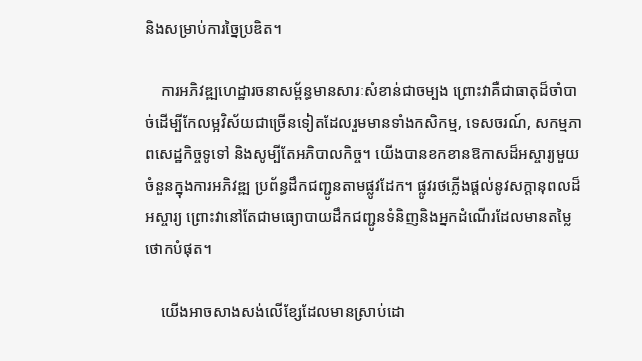និងសម្រាប់ការច្នៃប្រឌិត។

    ការអភិវឌ្ឍហេដ្ឋារចនាសម្ព័ន្ធមានសារៈសំខាន់ជាចម្បង ព្រោះវាគឺជាធាតុដ៏ចាំបាច់ដើម្បីកែលម្អវិស័យជាច្រើនទៀតដែលរួមមានទាំងកសិកម្ម, ទេសចរណ៍, សកម្មភាពសេដ្ឋកិច្ចទូទៅ និងសូម្បីតែអភិបាលកិច្ច។ យើងបានខកខានឱកាសដ៏អស្ចារ្យមួយចំនួនក្នុងការអភិវឌ្ឍ ប្រព័ន្ធដឹកជញ្ជូនតាមផ្លូវដែក។ ផ្លូវរថភ្លើងផ្តល់នូវសក្តានុពលដ៏អស្ចារ្យ ព្រោះវានៅតែជាមធ្យោបាយដឹកជញ្ជូនទំនិញនិងអ្នកដំណើរដែលមានតម្លៃថោកបំផុត។

    យើងអាចសាងសង់លើខ្សែដែលមានស្រាប់ដោ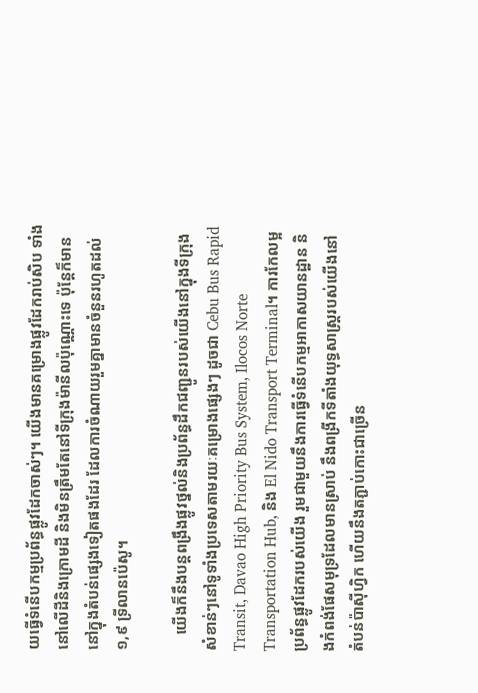យធ្វើទំនើបកម្មប្រព័ន្ធផ្លូវដែកចាស់ៗ។ យើងមានគម្រោងផ្លូវដែករាប់សិប ទាំងនៅលើដីនិងក្រោមដី និងមិនត្រឹមតែនៅទីក្រុងម៉ានីលប៉ុណ្ណោះទេ ប៉ុន្តែក៏មាននៅក្នុងតំបន់ផ្សេងទៀតផងដែរ ដែលការចំណាយរួមគ្នាមានចំនួនរហូតដល់ ១,៩ ទ្រីលានប៉េសូ។

    យើងក៏នឹងបន្តពង្រឹងផ្លូវថ្នល់និងប្រព័ន្ធដឹកជញ្ជូនរបស់យើងនៅក្នុងទីក្រុងសំខាន់ៗនៅទូទាំងប្រទេសតាមរយៈគម្រោងផ្សេងៗ ដូចជា Cebu Bus Rapid Transit, Davao High Priority Bus System, Ilocos Norte Transportation Hub, និង El Nido Transport Terminal។ ការកែលម្អប្រព័ន្ធផ្លូវដែករបស់យើង រួមជាមួយនឹងការធ្វើទំនើបកម្មអាកាសយានដ្ឋាន និងកំពង់ផែសមុទ្រដែលមានស្រាប់ នឹងពង្រីកទីតាំងយុទ្ធសាស្ត្ររបស់យើងនៅតំបន់ប៉ាស៊ីហ្វិក ហើយនឹងតភ្ជាប់កោះជាច្រើន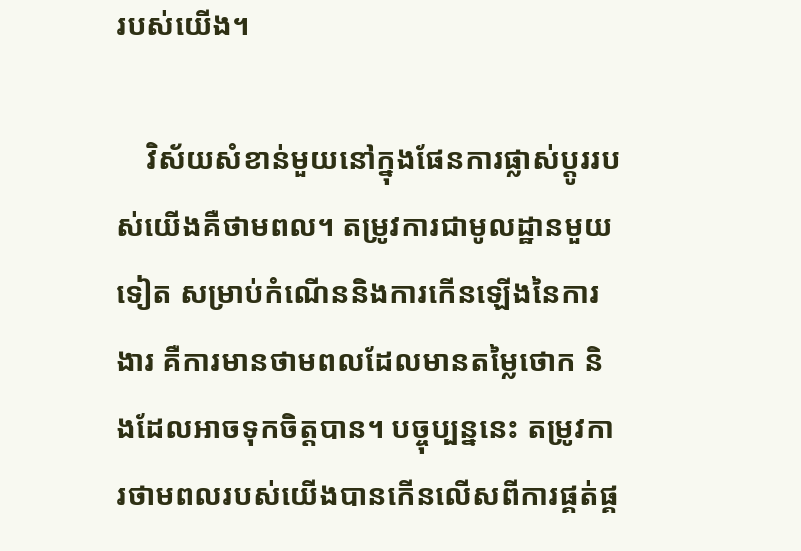របស់យើង។

    វិស័យសំខាន់មួយនៅក្នុងផែនការផ្លាស់ប្តូររបស់យើងគឺថាមពល។ តម្រូវការជាមូលដ្ឋានមួយទៀត សម្រាប់កំណើននិងការកើនឡើងនៃការងារ គឺការមានថាមពលដែលមានតម្លៃថោក និងដែលអាចទុកចិត្តបាន។ បច្ចុប្បន្ននេះ តម្រូវការថាមពលរបស់យើងបានកើនលើសពីការផ្គត់ផ្គ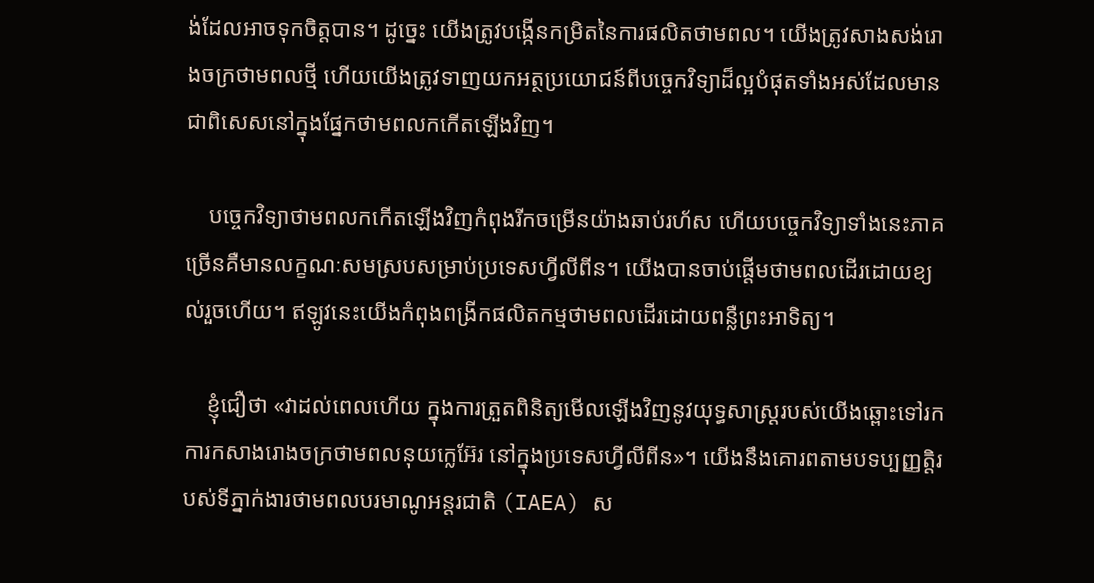ង់ដែលអាចទុកចិត្តបាន។ ដូច្នេះ យើងត្រូវបង្កើនកម្រិតនៃការផលិតថាមពល។ យើងត្រូវសាងសង់រោងចក្រថាមពលថ្មី ហើយយើងត្រូវទាញយកអត្ថប្រយោជន៍ពីបច្ចេកវិទ្យាដ៏ល្អបំផុតទាំងអស់ដែលមាន ជាពិសេសនៅក្នុងផ្នែកថាមពលកកើតឡើងវិញ។

    បច្ចេកវិទ្យាថាមពលកកើតឡើងវិញកំពុងរីកចម្រើនយ៉ាងឆាប់រហ័ស ហើយបច្ចេកវិទ្យាទាំងនេះភាគច្រើនគឺមានលក្ខណៈសមស្របសម្រាប់ប្រទេសហ្វីលីពីន។ យើងបានចាប់ផ្ដើមថាមពលដើរដោយខ្យល់រួចហើយ។ ឥឡូវនេះយើងកំពុងពង្រីកផលិតកម្មថាមពលដើរដោយពន្លឺព្រះអាទិត្យ។

    ខ្ញុំជឿថា «វាដល់ពេលហើយ ក្នុងការត្រួតពិនិត្យមើលឡើងវិញនូវយុទ្ធសាស្រ្តរបស់យើងឆ្ពោះទៅរកការកសាងរោងចក្រថាមពលនុយក្លេអ៊ែរ នៅក្នុងប្រទេសហ្វីលីពីន»។ យើងនឹងគោរពតាមបទប្បញ្ញត្តិរបស់ទីភ្នាក់ងារថាមពលបរមាណូអន្តរជាតិ (IAEA) ស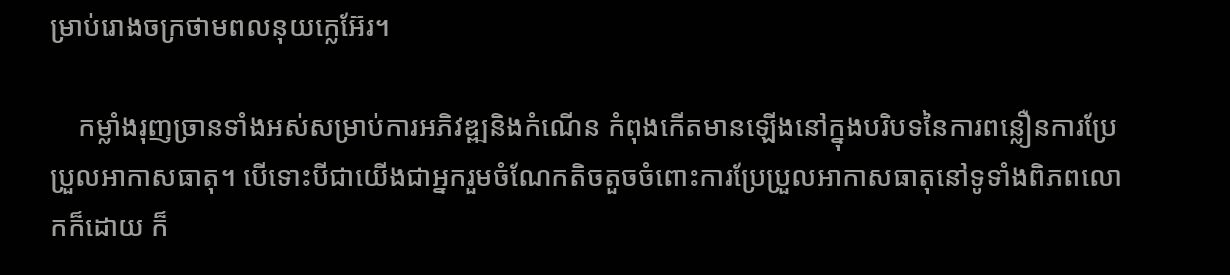ម្រាប់រោងចក្រថាមពលនុយក្លេអ៊ែរ។

    កម្លាំងរុញច្រានទាំងអស់សម្រាប់ការអភិវឌ្ឍនិងកំណើន កំពុងកើតមានឡើងនៅក្នុងបរិបទនៃការពន្លឿនការប្រែប្រួលអាកាសធាតុ។ បើទោះបីជាយើងជាអ្នករួមចំណែកតិចតួចចំពោះការប្រែប្រួលអាកាសធាតុនៅទូទាំងពិភពលោកក៏ដោយ ក៏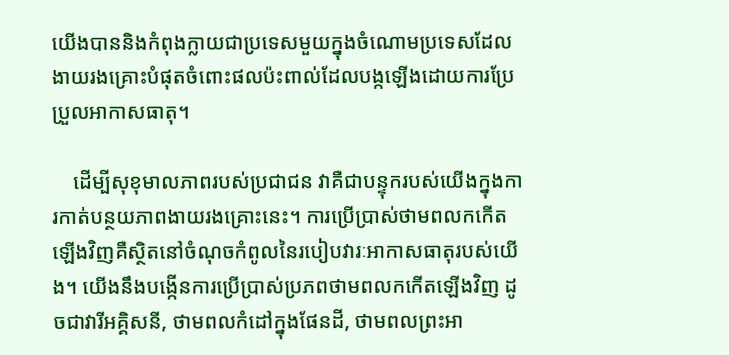យើងបាននិងកំពុងក្លាយជាប្រទេសមួយក្នុងចំណោមប្រទេសដែលងាយរងគ្រោះបំផុតចំពោះផលប៉ះពាល់ដែលបង្កឡើងដោយការប្រែប្រួលអាកាសធាតុ។

    ដើម្បីសុខុមាលភាពរបស់ប្រជាជន វាគឺជាបន្ទុករបស់យើងក្នុងការកាត់បន្ថយភាពងាយរងគ្រោះនេះ។ ការប្រើប្រាស់ថាមពលកកើតឡើងវិញគឺស្ថិតនៅចំណុចកំពូលនៃរបៀបវារៈអាកាសធាតុរបស់យើង។ យើងនឹងបង្កើនការប្រើប្រាស់ប្រភពថាមពលកកើតឡើងវិញ ដូចជាវារីអគ្គិសនី, ថាមពលកំដៅក្នុងផែនដី, ថាមពលព្រះអា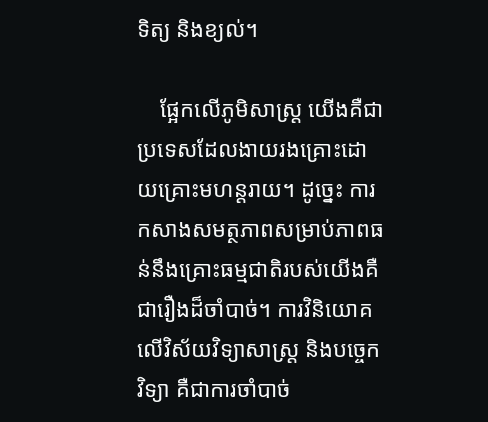ទិត្យ និងខ្យល់។

    ផ្អែកលើភូមិសាស្ត្រ យើងគឺជាប្រទេសដែលងាយរងគ្រោះដោយគ្រោះមហន្តរាយ។ ដូច្នេះ ការកសាងសមត្ថភាពសម្រាប់ភាពធន់នឹងគ្រោះធម្មជាតិរបស់យើងគឺជារឿងដ៏ចាំបាច់។ ការវិនិយោគលើវិស័យវិទ្យាសាស្ត្រ និងបច្ចេកវិទ្យា គឺជាការចាំបាច់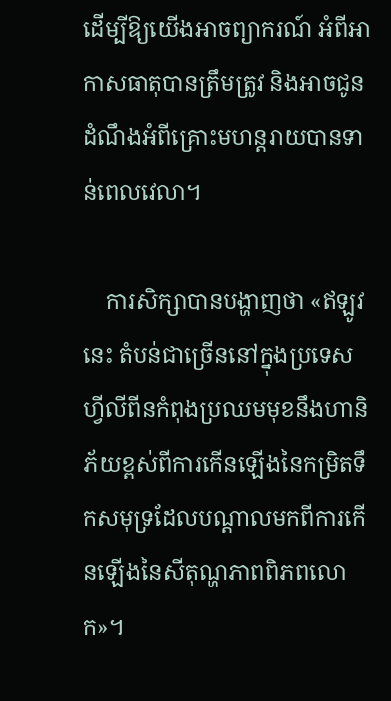ដើម្បីឱ្យយើងអាចព្យាករណ៍ អំពីអាកាសធាតុបានត្រឹមត្រូវ និងអាចជូនដំណឹងអំពីគ្រោះមហន្តរាយបានទាន់ពេលវេលា។

    ការសិក្សាបានបង្ហាញថា «ឥឡូវនេះ តំបន់ជាច្រើននៅក្នុងប្រទេសហ្វីលីពីនកំពុងប្រឈមមុខនឹងហានិភ័យខ្ពស់ពីការកើនឡើងនៃកម្រិតទឹកសមុទ្រដែលបណ្តាលមកពីការកើនឡើងនៃសីតុណ្ហភាពពិភពលោក»។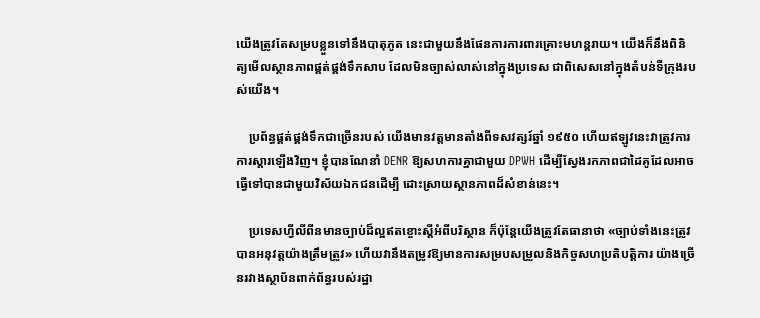យើងត្រូវតែសម្របខ្លួនទៅនឹងបាតុភូត នេះជាមួយនឹងផែនការការពារគ្រោះមហន្តរាយ។ យើងក៏នឹងពិនិត្យមើលស្ថានភាពផ្គត់ផ្គង់ទឹកសាប ដែលមិនច្បាស់លាស់នៅក្នុងប្រទេស ជាពិសេសនៅក្នុងតំបន់ទីក្រុងរបស់យើង។

    ប្រព័ន្ធផ្គត់ផ្គង់ទឹកជាច្រើនរបស់ យើងមានវត្តមានតាំងពីទសវត្សរ៍ឆ្នាំ ១៩៥០ ហើយឥឡូវនេះវាត្រូវការការស្តារឡើងវិញ។ ខ្ញុំបានណែនាំ DENR ឱ្យសហការគ្នាជាមួយ DPWH ដើម្បីស្វែងរកភាពជាដៃគូដែលអាចធ្វើទៅបានជាមួយវិស័យឯកជនដើម្បី ដោះស្រាយស្ថានភាពដ៏សំខាន់នេះ។

    ប្រទេសហ្វីលីពីនមានច្បាប់ដ៏ល្អឥតខ្ចោះស្តីអំពីបរិស្ថាន ក៏ប៉ុន្តែយើងត្រូវតែធានាថា «ច្បាប់ទាំងនេះត្រូវបានអនុវត្តយ៉ាងត្រឹមត្រូវ» ហើយវានឹងតម្រូវឱ្យមានការសម្របសម្រួលនិងកិច្ចសហប្រតិបត្តិការ យ៉ាងច្រើនរវាងស្ថាប័នពាក់ព័ន្ធរបស់រដ្ឋា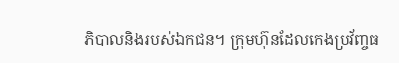ភិបាលនិងរបស់ឯកជន។ ក្រុមហ៊ុនដែលកេងប្រវ័ញ្ចធ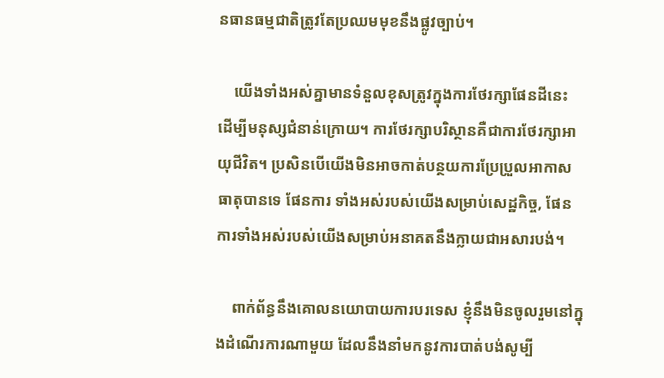នធានធម្មជាតិត្រូវតែប្រឈមមុខនឹងផ្លូវច្បាប់។

    យើងទាំងអស់គ្នាមានទំនួលខុសត្រូវក្នុងការថែរក្សាផែនដីនេះ ដើម្បីមនុស្សជំនាន់ក្រោយ។ ការថែរក្សាបរិស្ថានគឺជាការថែរក្សាអាយុជីវិត។ ប្រសិនបើយើងមិនអាចកាត់បន្ថយការប្រែប្រួលអាកាសធាតុបានទេ ផែនការ ទាំងអស់របស់យើងសម្រាប់សេដ្ឋកិច្ច, ផែនការទាំងអស់របស់យើងសម្រាប់អនាគតនឹងក្លាយជាអសារបង់។

    ពាក់ព័ន្ធនឹងគោលនយោបាយការបរទេស ខ្ញុំនឹងមិនចូលរួមនៅក្នុងដំណើរការណាមួយ ដែលនឹងនាំមកនូវការបាត់បង់សូម្បី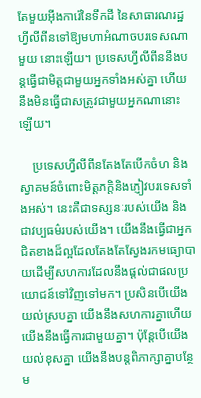តែមួយអ៊ីងការ៉េនៃទឹកដី នៃសាធារណរដ្ឋហ្វីលីពីនទៅឱ្យមហាអំណាចបរទេសណាមួយ នោះឡើយ។ ប្រទេសហ្វីលីពីននឹងបន្តធ្វើជាមិត្តជាមួយអ្នកទាំងអស់គ្នា ហើយនឹងមិនធ្វើជាសត្រូវជាមួយអ្នកណានោះឡើយ។

    ប្រទេសហ្វីលីពីនតែងតែបើកចំហ និងស្វាគមន៍ចំពោះមិត្តភក្តិនិងភ្ញៀវបរទេសទាំងអស់។ នេះគឺជាទស្សនៈរបស់យើង និងជាវប្បធម៌របស់យើង។ យើងនឹងធ្វើជាអ្នកជិតខាងដ៏ល្អដែលតែងតែស្វែងរកមធ្យោបាយដើម្បីសហការដែលនឹងផ្តល់ជាផលប្រយោជន៍ទៅវិញទៅមក។ ប្រសិនបើយើងយល់ស្របគ្នា យើងនឹងសហការគ្នាហើយយើងនឹងធ្វើការជាមួយគ្នា។ ប៉ុន្តែបើយើងយល់ខុសគ្នា យើងនឹងបន្តពិភាក្សាគ្នាបន្ថែម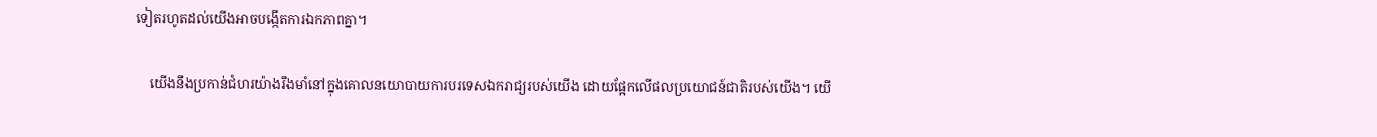ទៀតរហូតដល់យើងអាចបង្កើតការឯកភាពគ្នា។

    យើងនឹងប្រកាន់ជំហរយ៉ាងរឹងមាំនៅក្នុងគោលនយោបាយការបរទេសឯករាជ្យរបស់យើង ដោយផ្អែកលើផលប្រយោជន៍ជាតិរបស់យើង។ យើ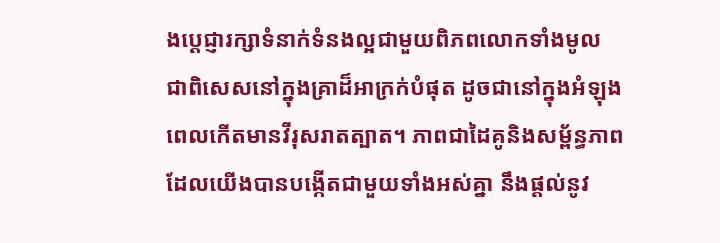ងប្តេជ្ញារក្សាទំនាក់ទំនងល្អជាមួយពិភពលោកទាំងមូល ជាពិសេសនៅក្នុងគ្រាដ៏អាក្រក់បំផុត ដូចជានៅក្នុងអំឡុងពេលកើតមានវីរុសរាតត្បាត។ ភាពជាដៃគូនិងសម្ព័ន្ធភាពដែលយើងបានបង្កើតជាមួយទាំងអស់គ្នា នឹងផ្តល់នូវ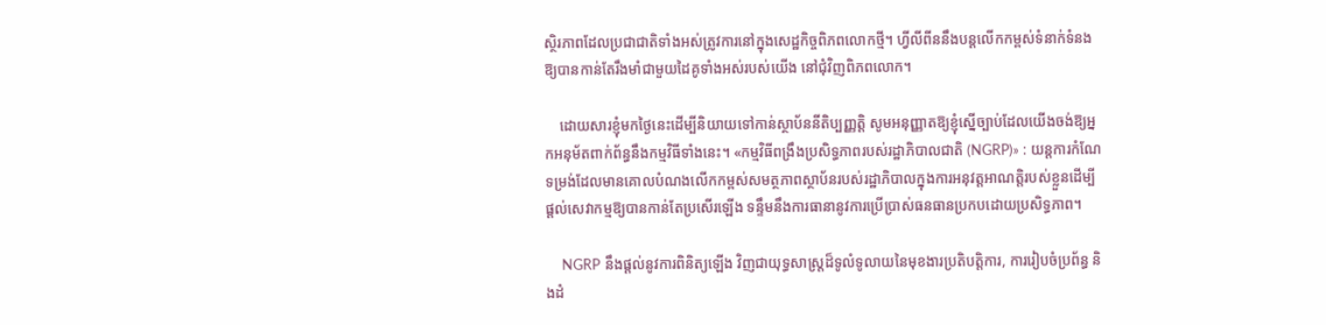ស្ថិរភាពដែលប្រជាជាតិទាំងអស់ត្រូវការនៅក្នុងសេដ្ឋកិច្ចពិភពលោកថ្មី។ ហ្វីលីពីននឹងបន្តលើកកម្ពស់ទំនាក់ទំនងឱ្យបានកាន់តែរឹងមាំជាមួយដៃគូទាំងអស់របស់យើង នៅជុំវិញពិភពលោក។

    ដោយសារខ្ញុំមកថ្ងៃនេះដើម្បីនិយាយទៅកាន់ស្ថាប័ននីតិប្បញ្ញត្តិ សូមអនុញ្ញាតឱ្យខ្ញុំស្នើច្បាប់ដែលយើងចង់ឱ្យអ្នកអនុម័តពាក់ព័ន្ធនឹងកម្មវិធីទាំងនេះ។ «កម្មវិធីពង្រឹងប្រសិទ្ធភាពរបស់រដ្ឋាភិបាលជាតិ (NGRP)» : យន្តការកំណែទម្រង់ដែលមានគោលបំណងលើកកម្ពស់សមត្ថភាពស្ថាប័នរបស់រដ្ឋាភិបាលក្នុងការអនុវត្តអាណត្តិរបស់ខ្លួនដើម្បីផ្តល់សេវាកម្មឱ្យបានកាន់តែប្រសើរឡើង ទន្ទឹមនឹងការធានានូវការប្រើប្រាស់ធនធានប្រកបដោយប្រសិទ្ធភាព។

    NGRP នឹងផ្តល់នូវការពិនិត្យឡើង វិញជាយុទ្ធសាស្រ្តដ៏ទូលំទូលាយនៃមុខងារប្រតិបត្តិការ, ការរៀបចំប្រព័ន្ធ និងដំ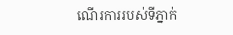ណើរការរបស់ទីភ្នាក់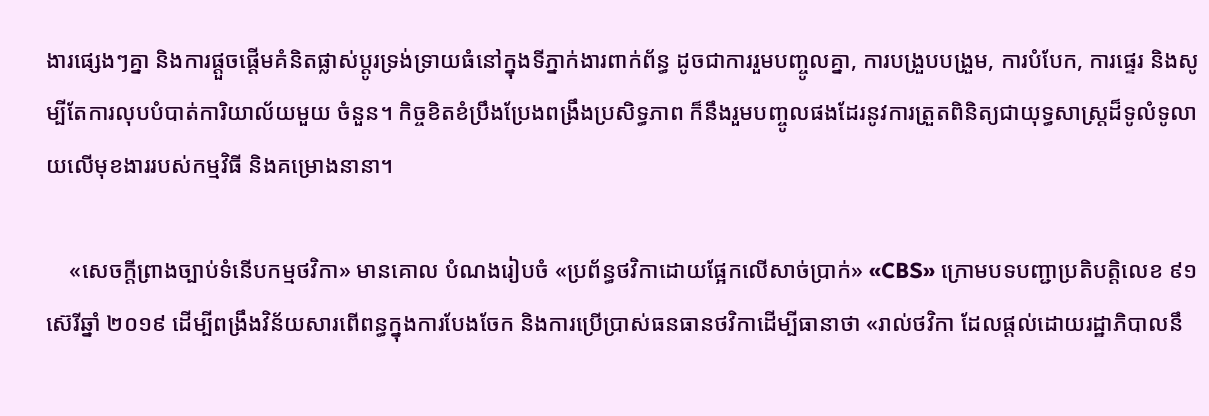ងារផ្សេងៗគ្នា និងការផ្តួចផ្តើមគំនិតផ្លាស់ប្តូរទ្រង់ទ្រាយធំនៅក្នុងទីភ្នាក់ងារពាក់ព័ន្ធ ដូចជាការរួមបញ្ចូលគ្នា, ការបង្រួបបង្រួម, ការបំបែក, ការផ្ទេរ និងសូម្បីតែការលុបបំបាត់ការិយាល័យមួយ ចំនួន។ កិច្ចខិតខំប្រឹងប្រែងពង្រឹងប្រសិទ្ធភាព ក៏នឹងរួមបញ្ចូលផងដែរនូវការត្រួតពិនិត្យជាយុទ្ធសាស្រ្តដ៏ទូលំទូលាយលើមុខងាររបស់កម្មវិធី និងគម្រោងនានា។

    «សេចក្តីព្រាងច្បាប់ទំនើបកម្មថវិកា» មានគោល បំណងរៀបចំ «ប្រព័ន្ធថវិកាដោយផ្អែកលើសាច់ប្រាក់» «CBS» ក្រោមបទបញ្ជាប្រតិបត្តិលេខ ៩១ ស៊េរីឆ្នាំ ២០១៩ ដើម្បីពង្រឹងវិន័យសារពើពន្ធក្នុងការបែងចែក និងការប្រើប្រាស់ធនធានថវិកាដើម្បីធានាថា «រាល់ថវិកា ដែលផ្តល់ដោយរដ្ឋាភិបាលនឹ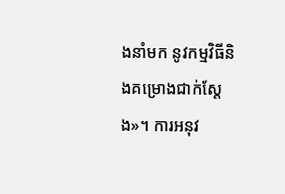ងនាំមក នូវកម្មវិធីនិងគម្រោងជាក់ស្តែង»។ ការអនុវ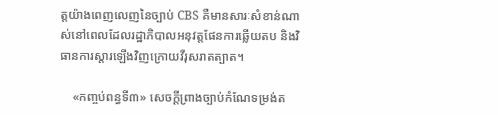ត្តយ៉ាងពេញលេញនៃច្បាប់ CBS គឺមានសារៈសំខាន់ណាស់នៅពេលដែលរដ្ឋាភិបាលអនុវត្តផែនការឆ្លើយតប និងវិធានការស្តារឡើងវិញក្រោយវីរុសរាតត្បាត។

    «កញ្ចប់ពន្ធទី៣» សេចក្តីព្រាងច្បាប់កំណែទម្រង់ត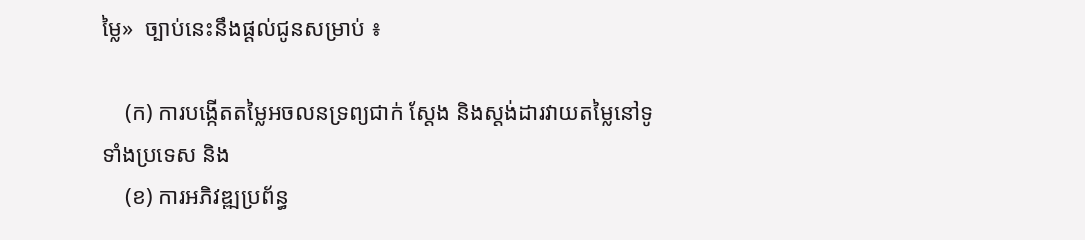ម្លៃ»  ច្បាប់នេះនឹងផ្តល់ជូនសម្រាប់ ៖

    (ក) ការបង្កើតតម្លៃអចលនទ្រព្យជាក់ ស្តែង និងស្តង់ដារវាយតម្លៃនៅទូទាំងប្រទេស និង
    (ខ) ការអភិវឌ្ឍប្រព័ន្ធ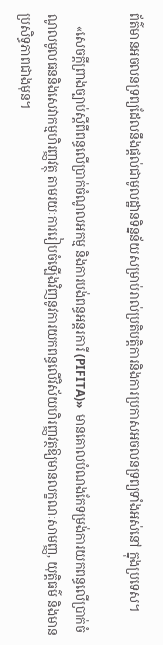ព័ត៌មានអចលនទ្រព្យដែលនឹងផ្តល់ជាមូលដ្ឋានទិន្នន័យសម្រាប់រាល់ប្រតិបត្តិការនិងការប្រកាសអចលនទ្រព្យទាំងអស់នៅ ក្នុងប្រទេស។

    «សេចក្តីព្រាងច្បាប់ស្តីពីពន្ធលើប្រាក់ចំណូលអកម្ម និងការបង់ពន្ធអន្តរការី (PIFITA)»  មានគោលបំណងកែទម្រង់ការយកពន្ធលើប្រាក់ចំណូលមូលធននិងសេវាកម្មហិរញ្ញវត្ថុ តាមរយៈការរៀបចំឡើងវិញនូវការយកពន្ធលើវិស័យហិរញ្ញវត្ថឱ្យមានលក្ខណៈសាមញ្ញ, យុត្តិធម៌ និងមានប្រសិទ្ធភាពជាងមុន។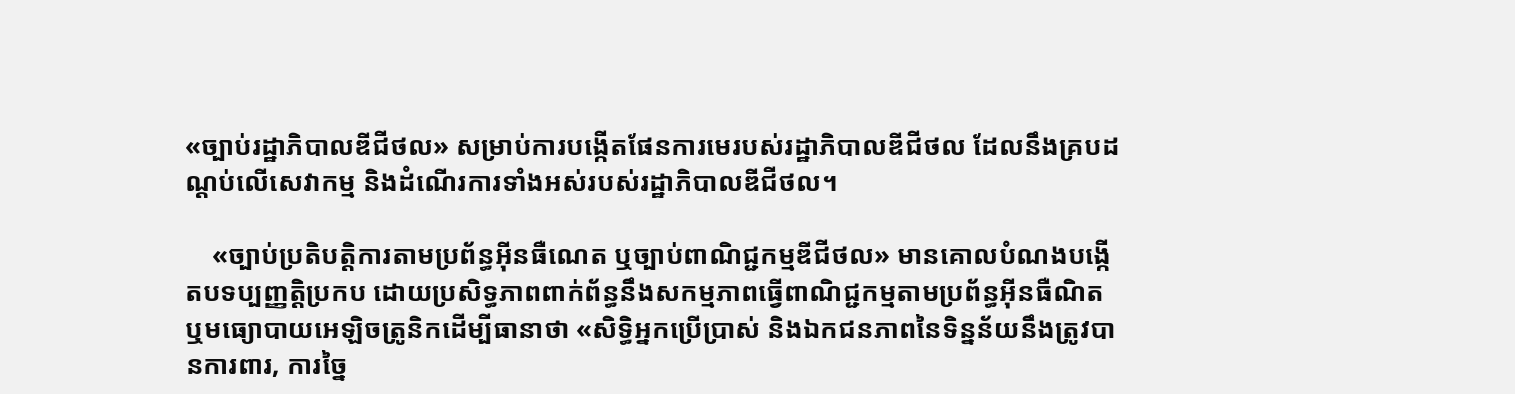«ច្បាប់រដ្ឋាភិបាលឌីជីថល» សម្រាប់ការបង្កើតផែនការមេរបស់រដ្ឋាភិបាលឌីជីថល ដែលនឹងគ្របដណ្តប់លើសេវាកម្ម និងដំណើរការទាំងអស់របស់រដ្ឋាភិបាលឌីជីថល។

    «ច្បាប់ប្រតិបត្តិការតាមប្រព័ន្ធអ៊ីនធឺណេត ឬច្បាប់ពាណិជ្ជកម្មឌីជីថល» មានគោលបំណងបង្កើតបទប្បញ្ញត្តិប្រកប ដោយប្រសិទ្ធភាពពាក់ព័ន្ធនឹងសកម្មភាពធ្វើពាណិជ្ជកម្មតាមប្រព័ន្ធអ៊ីនធឺណិត ឬមធ្យោបាយអេឡិចត្រូនិកដើម្បីធានាថា «សិទ្ធិអ្នកប្រើប្រាស់ និងឯកជនភាពនៃទិន្នន័យនឹងត្រូវបានការពារ, ការច្នៃ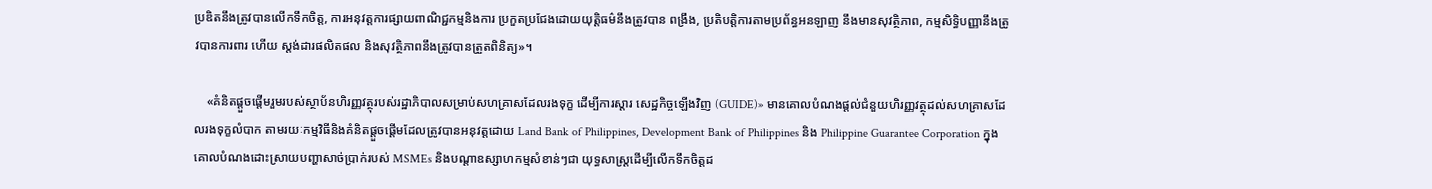ប្រឌិតនឹងត្រូវបានលើកទឹកចិត្ត, ការអនុវត្តការផ្សាយពាណិជ្ជកម្មនិងការ ប្រកួតប្រជែងដោយយុត្តិធម៌នឹងត្រូវបាន ពង្រឹង, ប្រតិបត្តិការតាមប្រព័ន្ធអនឡាញ នឹងមានសុវត្ថិភាព, កម្មសិទ្ធិបញ្ញានឹងត្រូវបានការពារ ហើយ ស្តង់ដារផលិតផល និងសុវត្ថិភាពនឹងត្រូវបានត្រួតពិនិត្យ»។

    «គំនិតផ្តួចផ្តើមរួមរបស់ស្ថាប័នហិរញ្ញវត្ថុរបស់រដ្ឋាភិបាលសម្រាប់សហគ្រាសដែលរងទុក្ខ ដើម្បីការស្តារ សេដ្ឋកិច្ចឡើងវិញ (GUIDE)» មានគោលបំណងផ្តល់ជំនួយហិរញ្ញវត្ថុដល់សហគ្រាសដែលរងទុក្ខលំបាក តាមរយៈកម្មវិធីនិងគំនិតផ្តួចផ្តើមដែលត្រូវបានអនុវត្តដោយ Land Bank of Philippines, Development Bank of Philippines និង Philippine Guarantee Corporation ក្នុងគោលបំណងដោះស្រាយបញ្ហាសាច់ប្រាក់របស់ MSMEs និងបណ្តាឧស្សាហកម្មសំខាន់ៗជា យុទ្ធសាស្ត្រដើម្បីលើកទឹកចិត្តដ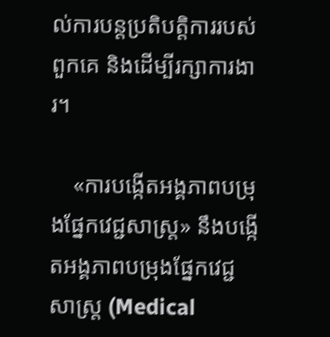ល់ការបន្តប្រតិបត្តិការរបស់ពួកគេ និងដើម្បីរក្សាការងារ។

    «ការបង្កើតអង្គភាពបម្រុងផ្នែកវេជ្ជសាស្រ្ត» នឹងបង្កើតអង្គភាពបម្រុងផ្នែកវេជ្ជសាស្រ្ត (Medical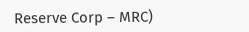Reserve Corp – MRC)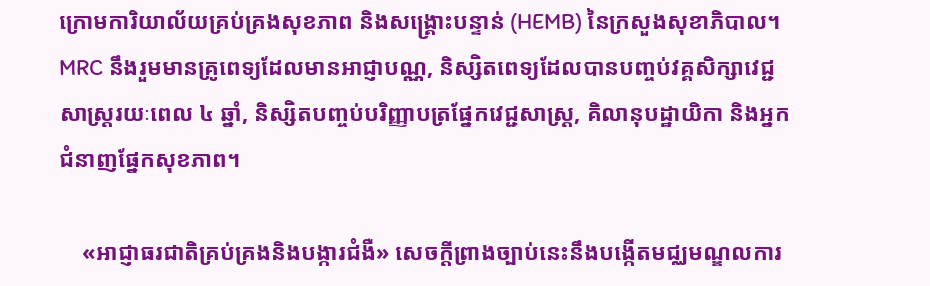ក្រោមការិយាល័យគ្រប់គ្រងសុខភាព និងសង្គ្រោះបន្ទាន់ (HEMB) នៃក្រសួងសុខាភិបាល។ MRC នឹងរួមមានគ្រូពេទ្យដែលមានអាជ្ញាបណ្ណ, និស្សិតពេទ្យដែលបានបញ្ចប់វគ្គសិក្សាវេជ្ជសាស្រ្តរយៈពេល ៤ ឆ្នាំ, និស្សិតបញ្ចប់បរិញ្ញាបត្រផ្នែកវេជ្ជសាស្ត្រ, គិលានុបដ្ឋាយិកា និងអ្នកជំនាញផ្នែកសុខភាព។

    «អាជ្ញាធរជាតិគ្រប់គ្រងនិងបង្ការជំងឺ» សេចក្តីព្រាងច្បាប់នេះនឹងបង្កើតមជ្ឈមណ្ឌលការ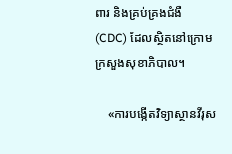ពារ និងគ្រប់គ្រងជំងឺ (CDC) ដែលស្ថិតនៅក្រោមក្រសួងសុខាភិបាល។

    «ការបង្កើតវិទ្យាស្ថានវីរុស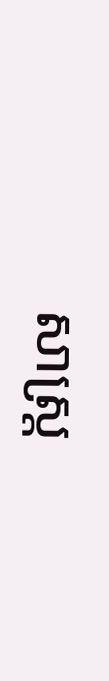សាស្ត្រ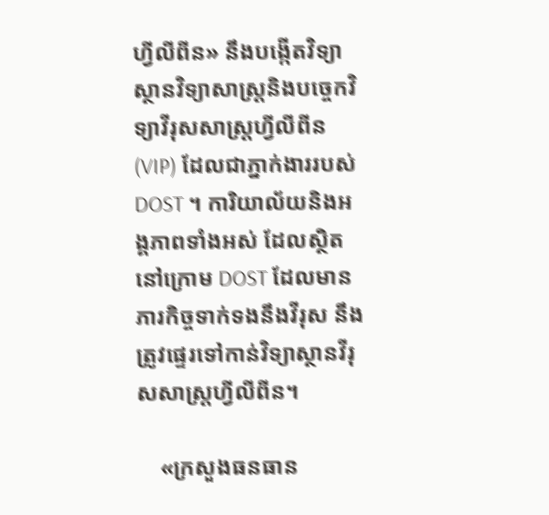ហ្វីលីពីន» នឹងបង្កើតវិទ្យាស្ថានវិទ្យាសាស្ត្រនិងបច្ចេកវិទ្យាវីរុសសាស្ត្រហ្វីលីពីន (VIP) ដែលជាភ្នាក់ងាររបស់ DOST ។ ការិយាល័យនិងអង្គភាពទាំងអស់ ដែលស្ថិតនៅក្រោម DOST ដែលមានភារកិច្ចទាក់ទងនឹងវីរុស នឹងត្រូវផ្ទេរទៅកាន់វិទ្យាស្ថានវីរុសសាស្ត្រហ្វីលីពីន។

    «ក្រសួងធនធាន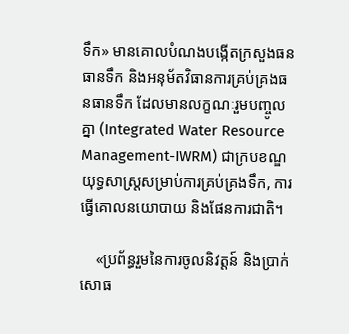ទឹក» មានគោលបំណងបង្កើតក្រសួងធនធានទឹក និងអនុម័តវិធានការគ្រប់គ្រងធនធានទឹក ដែលមានលក្ខណៈរួមបញ្ចូលគ្នា (Integrated Water Resource Management-IWRM) ជាក្របខណ្ឌយុទ្ធសាស្ត្រសម្រាប់ការគ្រប់គ្រងទឹក, ការធ្វើគោលនយោបាយ និងផែនការជាតិ។

    «ប្រព័ន្ធរួមនៃការចូលនិវត្តន៍ និងប្រាក់សោធ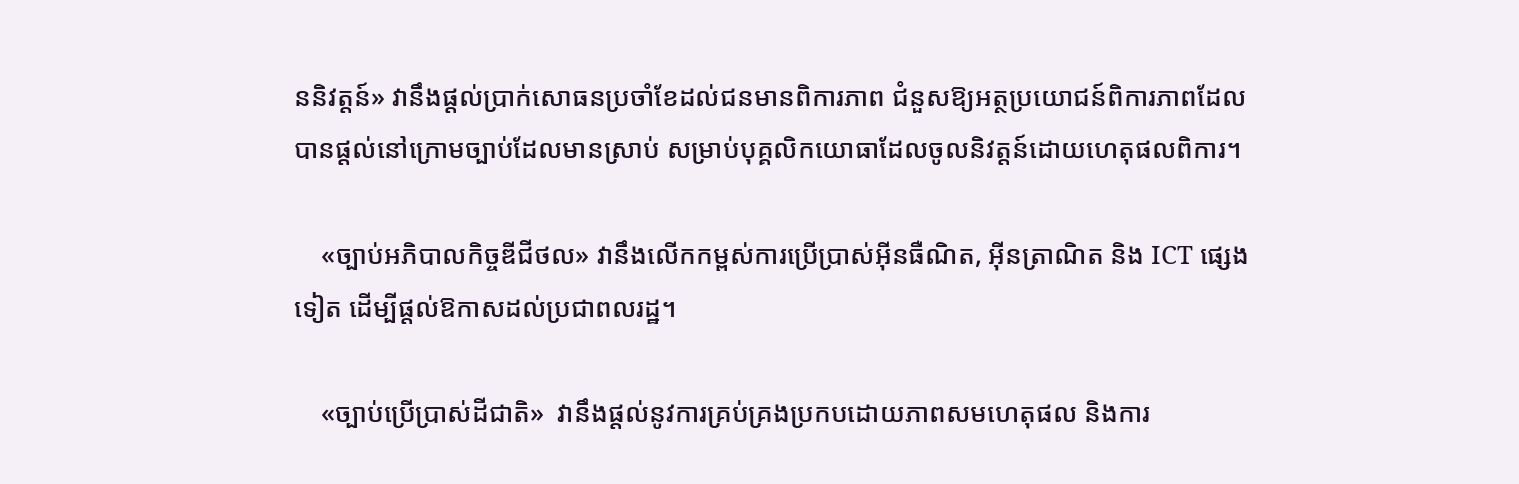ននិវត្តន៍» វានឹងផ្តល់ប្រាក់សោធនប្រចាំខែដល់ជនមានពិការភាព ជំនួសឱ្យអត្ថប្រយោជន៍ពិការភាពដែលបានផ្តល់នៅក្រោមច្បាប់ដែលមានស្រាប់ សម្រាប់បុគ្គលិកយោធាដែលចូលនិវត្តន៍ដោយហេតុផលពិការ។

    «ច្បាប់អភិបាលកិច្ចឌីជីថល» វានឹងលើកកម្ពស់ការប្រើប្រាស់អ៊ីនធឺណិត, អ៊ីនត្រាណិត និង ICT ផ្សេងទៀត ដើម្បីផ្តល់ឱកាសដល់ប្រជាពលរដ្ឋ។

    «ច្បាប់ប្រើប្រាស់ដីជាតិ»  វានឹងផ្តល់នូវការគ្រប់គ្រងប្រកបដោយភាពសមហេតុផល និងការ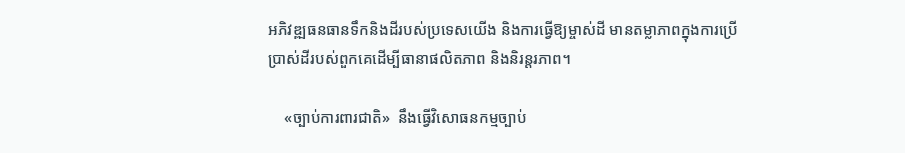អភិវឌ្ឍធនធានទឹកនិងដីរបស់ប្រទេសយើង និងការធ្វើឱ្យម្ចាស់ដី មានតម្លាភាពក្នុងការប្រើប្រាស់ដីរបស់ពួកគេដើម្បីធានាផលិតភាព និងនិរន្តរភាព។

    «ច្បាប់ការពារជាតិ»  នឹងធ្វើវិសោធនកម្មច្បាប់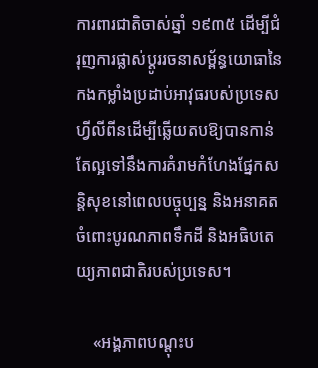ការពារជាតិចាស់ឆ្នាំ ១៩៣៥ ដើម្បីជំរុញការផ្លាស់ប្តូររចនាសម្ព័ន្ធយោធានៃកងកម្លាំងប្រដាប់អាវុធរបស់ប្រទេសហ្វីលីពីនដើម្បីឆ្លើយតបឱ្យបានកាន់តែល្អទៅនឹងការគំរាមកំហែងផ្នែកសន្តិសុខនៅពេលបច្ចុប្បន្ន និងអនាគតចំពោះបូរណភាពទឹកដី និងអធិបតេយ្យភាពជាតិរបស់ប្រទេស។

    «អង្គភាពបណ្តុះប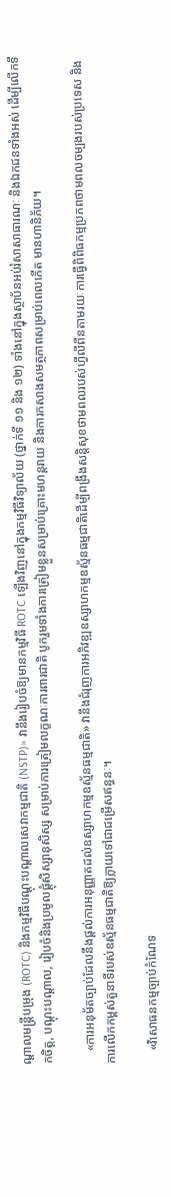ណ្តាលមន្រ្តីបម្រុង (ROTC) និងកម្មវិធីបណ្តុះបណ្តាលសេវាកម្មជាតិ (NSTP)» វានឹងរៀបចំឱ្យមានកម្មវិធី ROTC ឡើងវិញនៅក្នុងកម្មវិធីវិទ្យាល័យ (ថ្នាក់ទី ១១ និង ១២) ទាំងនៅក្នុងស្ថាប័នអប់រំសាសាធារណៈ និងឯកជនទាំងអស់ ដើម្បីលើកទឹកចិត្ត, បណ្តុះបណ្តាល, រៀបចំនិងប្រមូលផ្តុំសិស្សានុសិស្ស សម្រាប់ការត្រៀមលក្ខណៈការពារជាតិ បូករួមទាំងការត្រៀមខ្លួនសម្រាប់គ្រោះមហន្តរាយ និងការកសាងសមត្ថភាពសម្រាប់ពេលកើត មានហានិភ័យ។

    «ការអនុម័តច្បាប់ដែលនឹងផ្តល់ការអនុញ្ញាតដល់ឧស្សាហកម្មឧស្ម័នធម្មជាតិ» វានឹងជំរុញការអភិវឌ្ឍឧស្សាហកម្មឧស្ម័នធម្មជាតិដើម្បីពង្រឹងសន្តិសុខថាមពលរបស់ហ្វីលីពីនតាមរយៈការធ្វើពិពិធកម្មប្រភពថាមពលចម្បងរបស់ប្រទេស និងការលើកកម្ពស់តួនាទីរបស់ឧស្ម័នធម្មជាតិឱ្យក្លាយទៅជាជម្រើសឥន្ធនៈ។

    «វិសោធនកម្មច្បាប់កំណែទ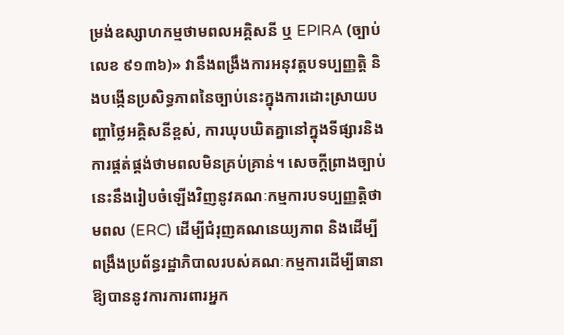ម្រង់ឧស្សាហកម្មថាមពលអគ្គិសនី ឬ EPIRA (ច្បាប់លេខ ៩១៣៦)» វានឹងពង្រឹងការអនុវត្តបទប្បញ្ញត្តិ និងបង្កើនប្រសិទ្ធភាពនៃច្បាប់នេះក្នុងការដោះស្រាយបញ្ហាថ្លៃអគ្គិសនីខ្ពស់, ការឃុបឃិតគ្នានៅក្នុងទីផ្សារនិងការផ្គត់ផ្គង់ថាមពលមិនគ្រប់គ្រាន់។ សេចក្តីព្រាងច្បាប់នេះនឹងរៀបចំឡើងវិញនូវគណៈកម្មការបទប្បញ្ញត្តិថាមពល (ERC) ដើម្បីជំរុញគណនេយ្យភាព និងដើម្បីពង្រឹងប្រព័ន្ធរដ្ឋាភិបាលរបស់គណៈកម្មការដើម្បីធានាឱ្យបាននូវការការពារអ្នក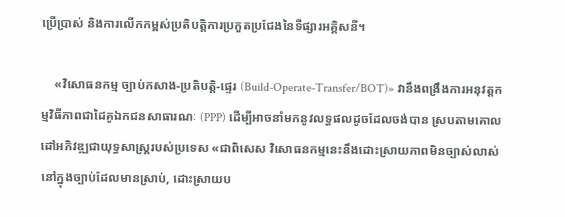ប្រើប្រាស់ និងការលើកកម្ពស់ប្រតិបត្តិការប្រកួតប្រជែងនៃទីផ្សារអគ្គិសនី។

    «វិសោធនកម្ម ច្បាប់កសាង-ប្រតិបត្តិ-ផ្ទេរ (Build-Operate-Transfer/BOT)» វានឹងពង្រឹងការអនុវត្តកម្មវិធីភាពជាដៃគូឯកជនសាធារណៈ (PPP) ដើម្បីអាចនាំមកនូវលទ្ធផលដូចដែលចង់បាន ស្របតាមគោលដៅអភិវឌ្ឍជាយុទ្ធសាស្ត្ររបស់ប្រទេស «ជាពិសេស វិសោធនកម្មនេះនឹងដោះស្រាយភាពមិនច្បាស់លាស់នៅក្នុងច្បាប់ដែលមានស្រាប់, ដោះស្រាយប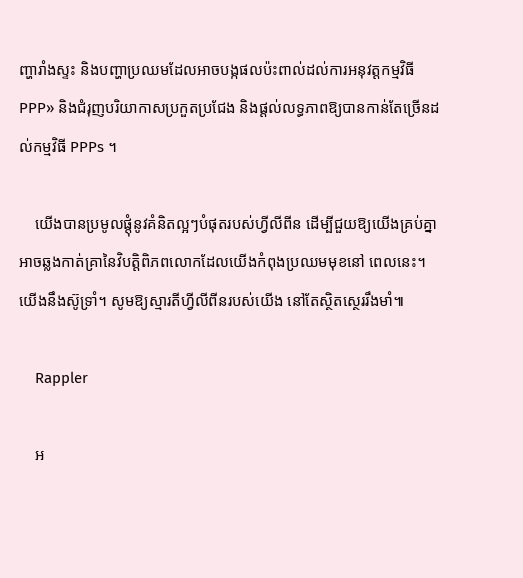ញ្ហារាំងស្ទះ និងបញ្ហាប្រឈមដែលអាចបង្កផលប៉ះពាល់ដល់ការអនុវត្តកម្មវិធី PPP» និងជំរុញបរិយាកាសប្រកួតប្រជែង និងផ្តល់លទ្ធភាពឱ្យបានកាន់តែច្រើនដល់កម្មវិធី PPPs ។

    យើងបានប្រមូលផ្តុំនូវគំនិតល្អៗបំផុតរបស់ហ្វីលីពីន ដើម្បីជួយឱ្យយើងគ្រប់គ្នាអាចឆ្លងកាត់គ្រានៃវិបត្តិពិភពលោកដែលយើងកំពុងប្រឈមមុខនៅ ពេលនេះ។ យើងនឹងស៊ូទ្រាំ។ សូមឱ្យស្មារតីហ្វីលីពីនរបស់យើង នៅតែស្ថិតស្ថេររឹងមាំ៕

    Rappler

    អ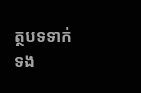ត្ថបទទាក់ទង